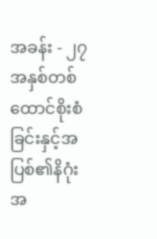အခန်း - ၂၇
အနှစ်တစ်ထောင်စိုးစံခြင်းနှင့်အပြစ်၏နိဂုံး
အ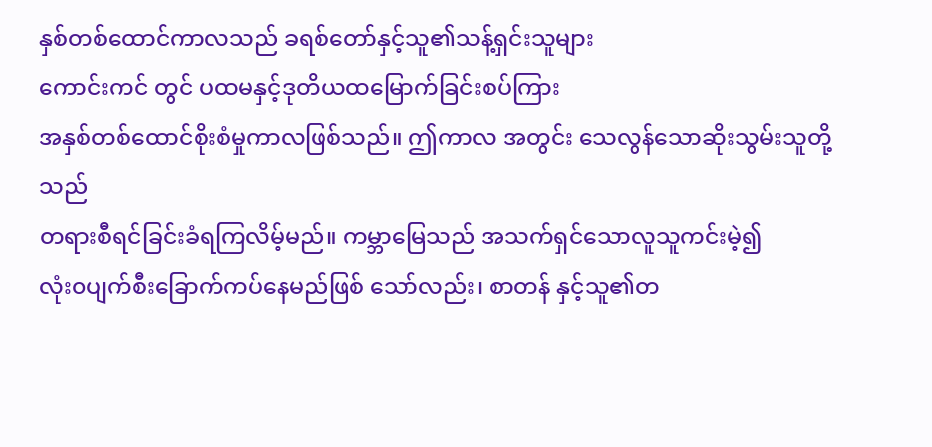နှစ်တစ်ထောင်ကာလသည် ခရစ်တော်နှင့်သူ၏သန့်ရှင်းသူများ
ကောင်းကင် တွင် ပထမနှင့်ဒုတိယထမြောက်ခြင်းစပ်ကြား
အနှစ်တစ်ထောင်စိုးစံမှုကာလဖြစ်သည်။ ဤကာလ အတွင်း သေလွန်သောဆိုးသွမ်းသူတို့သည်
တရားစီရင်ခြင်းခံရကြလိမ့်မည်။ ကမ္ဘာမြေသည် အသက်ရှင်သောလူသူကင်းမဲ့၍
လုံး၀ပျက်စီးခြောက်ကပ်နေမည်ဖြစ် သော်လည်း၊ စာတန် နှင့်သူ၏တ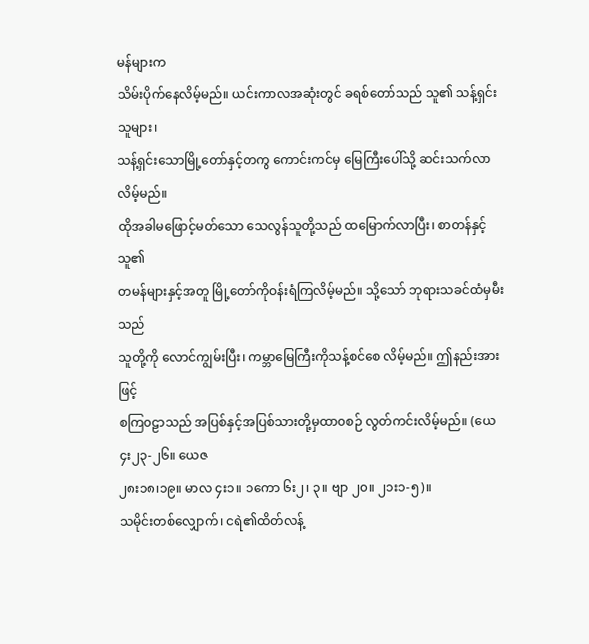မန်များက
သိမ်းပိုက်နေလိမ့်မည်။ ယင်းကာလအဆုံးတွင် ခရစ်တော်သည် သူ၏ သန့်ရှင်းသူများ၊
သန့်ရှင်းသောမြို့တော်နှင့်တကွ ကောင်းကင်မှ မြေကြီးပေါ်သို့ ဆင်းသက်လာ လိမ့်မည်။
ထိုအခါမဖြောင့်မတ်သော သေလွန်သူတို့သည် ထမြောက်လာပြီး၊ စာတန်နှင့်သူ၏
တမန်များနှင့်အတူ မြို့တော်ကိုဝန်းရံကြလိမ့်မည်။ သို့သော် ဘုရားသခင်ထံမှမီးသည်
သူတို့ကို လောင်ကျွမ်းပြီး၊ ကမ္ဘာမြေကြီးကိုသန့်စင်စေ လိမ့်မည်။ ဤနည်းအားဖြင့်
စကြ၀ဠာသည် အပြစ်နှင့်အပြစ်သားတို့မှထာ၀စဉ် လွတ်ကင်းလိမ့်မည်။ (ယေ ၄း၂၃-၂၆။ ယေဇ
၂၈း၁၈၊၁၉။ မာလ ၄း၁။ ၁ကော ၆း၂၊ ၃။ ဗျာ ၂၀။ ၂၁း၁-၅)။
သမိုင်းတစ်လျှောက်၊ ငရဲ၏ထိတ်လန့်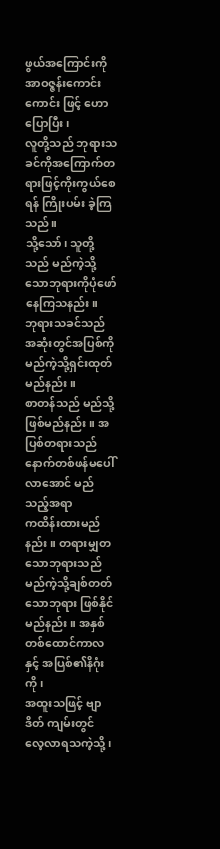ဖွယ်အကြောင်းကို
အာဝဇ္ဇန်းကောင်းကောင်း ဖြင့် ဟောပြောပြီး၊
လူတို့သည် ဘုရားသခင်ကိုအကြောက်တရားဖြင့်ကိုးကွယ်စေရန် ကြိုးပမ်း ခဲ့ကြသည်။
သို့သော်၊ သူတို့သည် မည်ကဲ့သို့သောဘုရားကိုပုံဖော်နေကြသနည်း။
ဘုရားသခင်သည် အဆုံးတွင်အပြစ်ကိုမည်ကဲ့သို့ရှင်းထုတ်မည်နည်း။
စာတန်သည် မည်သို့ဖြစ်မည်နည်း။ အပြစ်တရားသည် နောက်တစ်ဖန်မပေါ်လာအောင် မည်သည့်အရာ
ကထိန်းထားမည်နည်း။ တရားမျှတသောဘုရားသည် မည်ကဲ့သို့ချစ်တတ် သောဘုရား ဖြစ်နိုင်မည်နည်း။ အနှစ်တစ်ထောင်ကာလနှင့် အပြစ်၏နိဂုံးကို၊
အထူးသဖြင့် ဗျာဒိတ် ကျမ်းတွင်
လေ့လာရသကဲ့သို့၊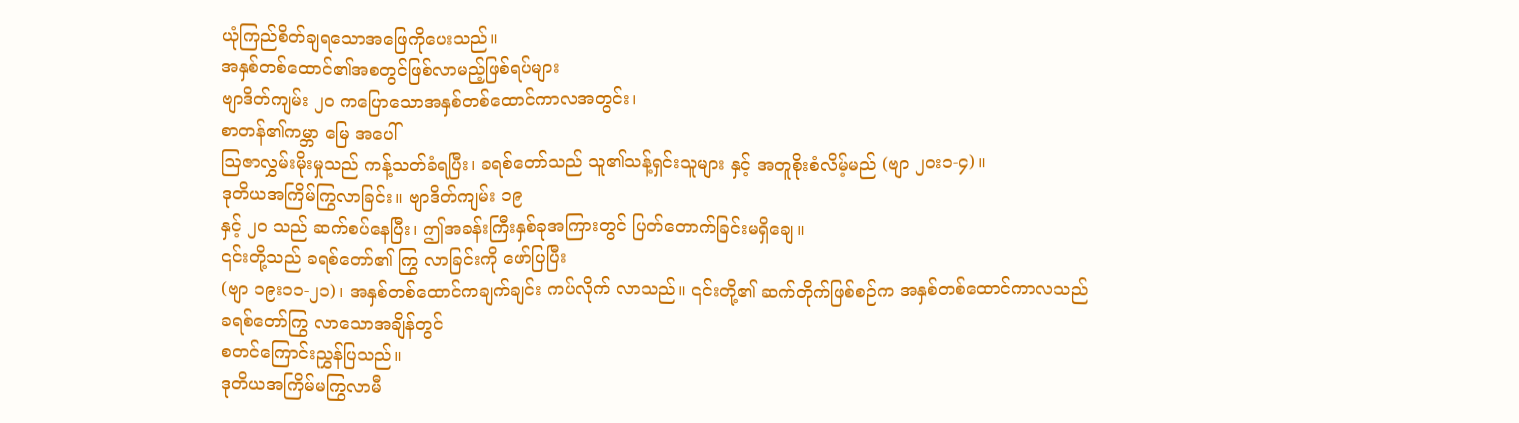ယုံကြည်စိတ်ချရသောအဖြေကိုပေးသည်။
အနှစ်တစ်ထောင်၏အစတွင်ဖြစ်လာမည့်ဖြစ်ရပ်များ
ဗျာဒိတ်ကျမ်း ၂၀ ကပြောသောအနှစ်တစ်ထောင်ကာလအတွင်း၊
စာတန်၏ကမ္ဘာ မြေ အပေါ်
ဩဇာလွှမ်းမိုးမှုသည် ကန့်သတ်ခံရပြီး၊ ခရစ်တော်သည် သူ၏သန့်ရှင်းသူများ နှင့် အတူစိုးစံလိမ့်မည် (ဗျာ ၂ဝး၁-၄)။
ဒုတိယအကြိမ်ကြွလာခြင်း။ ဗျာဒိတ်ကျမ်း ၁၉
နှင့် ၂၀ သည် ဆက်စပ်နေပြီး၊ ဤအခန်းကြီးနှစ်ခုအကြားတွင် ပြတ်တောက်ခြင်းမရှိချေ။
၎င်းတို့သည် ခရစ်တော်၏ ကြွ လာခြင်းကို ဖော်ပြပြီး
(ဗျာ ၁၉း၁၁-၂၁)၊ အနှစ်တစ်ထောင်ကချက်ချင်း ကပ်လိုက် လာသည်။ ၎င်းတို့၏ ဆက်တိုက်ဖြစ်စဉ်က အနှစ်တစ်ထောင်ကာလသည်
ခရစ်တော်ကြွ လာသောအချိန်တွင်
စတင်ကြောင်းညွှန်ပြသည်။
ဒုတိယအကြိမ်မကြွလာမီ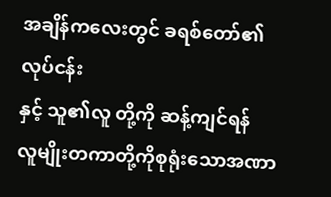အချိန်ကလေးတွင် ခရစ်တော်၏ လုပ်ငန်း
နှင့် သူ၏လူ တို့ကို ဆန့်ကျင်ရန်
လူမျိုးတကာတို့ကိုစုရုံးသောအဏာ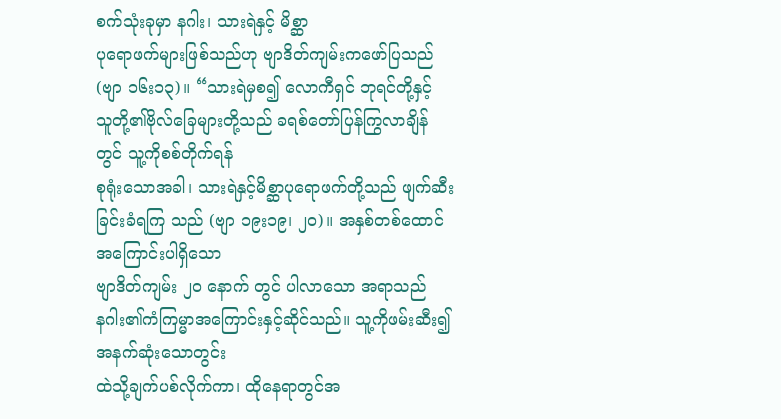စက်သုံးခုမှာ နဂါး၊ သားရဲနှင့် မိစ္ဆာ
ပုရောဖက်များဖြစ်သည်ဟု ဗျာဒိတ်ကျမ်းကဖော်ပြသည် (ဗျာ ၁၆း၁၃)။ “သားရဲမှစ၍ လောကီရှင် ဘုရင်တို့နှင့်
သူတို့၏ဗိုလ်ခြေများတို့သည် ခရစ်တော်ပြန်ကြွလာချိန်တွင် သူ့ကိုစစ်တိုက်ရန်
စုရုံးသောအခါ၊ သားရဲနှင့်မိစ္ဆာပုရောဖက်တို့သည် ဖျက်ဆီးခြင်းခံရကြ သည် (ဗျာ ၁၉း၁၉၊ ၂၀)။ အနှစ်တစ်ထောင်အကြောင်းပါရှိသော
ဗျာဒိတ်ကျမ်း ၂၀ နောက် တွင် ပါလာသော အရာသည်
နဂါး၏ကံကြမ္မာအကြောင်းနှင့်ဆိုင်သည်။ သူ့ကိုဖမ်းဆီး၍ အနက်ဆုံးသောတွင်း
ထဲသို့ချက်ပစ်လိုက်ကာ၊ ထိုနေရာတွင်အ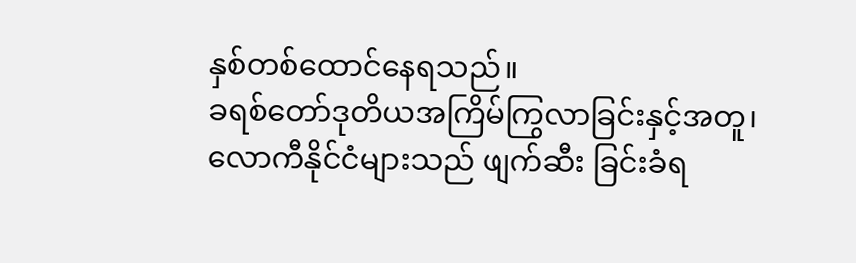နှစ်တစ်ထောင်နေရသည်။
ခရစ်တော်ဒုတိယအကြိမ်ကြွလာခြင်းနှင့်အတူ၊
လောကီနိုင်ငံများသည် ဖျက်ဆီး ခြင်းခံရ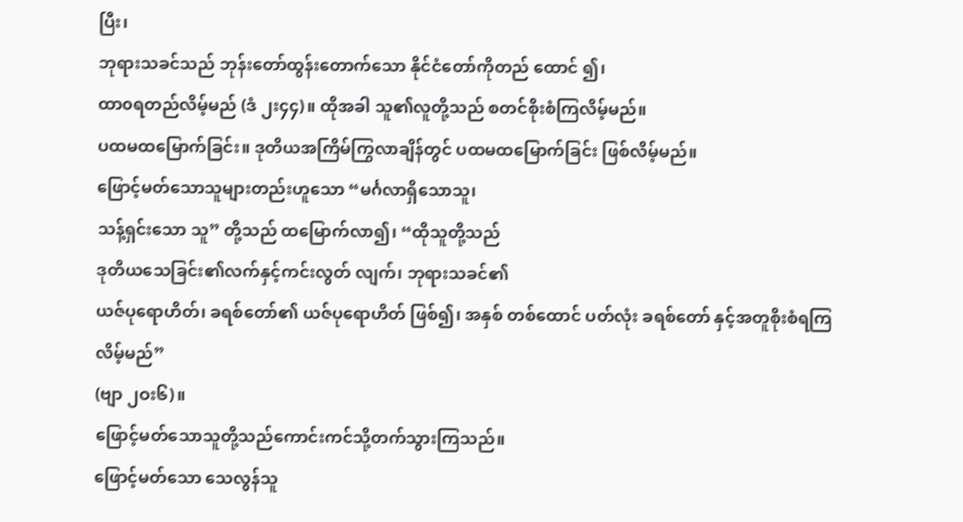ပြီး၊
ဘုရားသခင်သည် ဘုန်းတော်ထွန်းတောက်သော နိုင်ငံတော်ကိုတည် ထောင် ၍၊
ထာ၀ရတည်လိမ့်မည် (ဒံ ၂း၄၄)။ ထိုအခါ သူ၏လူတို့သည် စတင်စိုးစံကြလိမ့်မည်။
ပထမထမြောက်ခြင်း။ ဒုတိယအကြိမ်ကြွလာချိန်တွင် ပထမထမြောက်ခြင်း ဖြစ်လိမ့်မည်။
ဖြောင့်မတ်သောသူများတည်းဟူသော “မင်္ဂလာရှိသောသူ၊
သန့်ရှင်းသော သူ” တို့သည် ထမြောက်လာ၍၊ “ထိုသူတို့သည်
ဒုတိယသေခြင်း၏လက်နှင့်ကင်းလွတ် လျက်၊ ဘုရားသခင်၏
ယဇ်ပုရောဟိတ်၊ ခရစ်တော်၏ ယဇ်ပုရောဟိတ် ဖြစ်၍၊ အနှစ် တစ်ထောင် ပတ်လုံး ခရစ်တော် နှင့်အတူစိုးစံရကြလိမ့်မည်”
(ဗျာ ၂ဝး၆)။
ဖြောင့်မတ်သောသူတို့သည်ကောင်းကင်သို့တက်သွားကြသည်။
ဖြောင့်မတ်သော သေလွန်သူ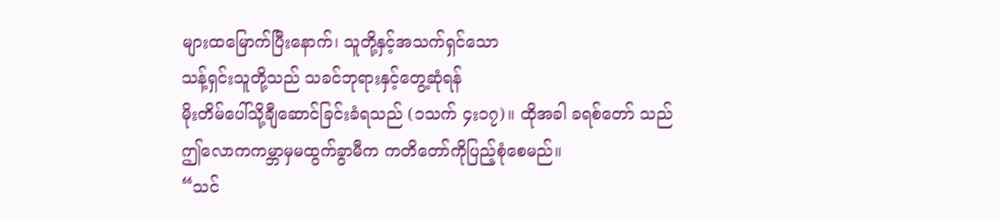များထမြောက်ပြီးနောက်၊ သူတို့နှင့်အသက်ရှင်သော
သန့်ရှင်းသူတို့သည် သခင်ဘုရားနှင့်တွေ့ဆုံရန်
မိုးတိမ်ပေါ်သို့ချီဆောင်ခြင်းခံရသည် (၁သက် ၄း၁၇)။ ထိုအခါ ခရစ်တော် သည်
ဤလောကကမ္ဘာမှမထွက်ခွာမီက ကတိတော်ကိုပြည့်စုံစေမည်။
“သင်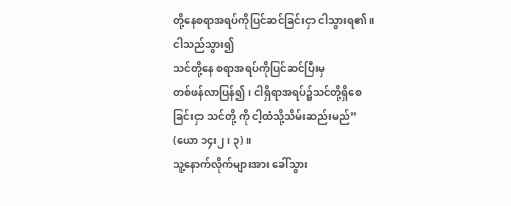တို့နေစရာအရပ်ကိုပြင်ဆင်ခြင်းငှာ ငါသွားရ၏။ ငါသည်သွား၍
သင်တို့နေ စရာအရပ်ကိုပြင်ဆင်ပြီးမှ
တစ်ဖန်လာပြန်၍၊ ငါရှိရာအရပ်၌သင်တို့ရှိစေခြင်းငှာ သင်တို့ ကို ငါ့ထံသို့သိမ်းဆည်းမည်” (ယော ၁၄း၂၊ ၃)။
သူ့နောက်လိုက်များအား ခေါ်သွား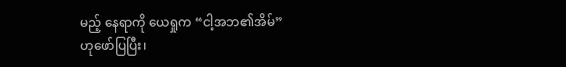မည့် နေရာကို ယေရှုက “ငါ့အဘ၏အိမ်”
ဟုဖော်ပြပြီး၊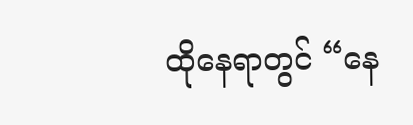ထိုနေရာတွင် “နေ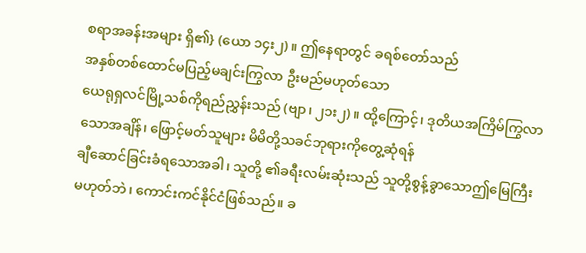စရာအခန်းအများ ရှိ၏} (ယော ၁၄း၂)။ ဤနေရာတွင် ခရစ်တော်သည်
အနှစ်တစ်ထောင်မပြည့်မချင်းကြွလာ ဦးမည်မဟုတ်သော
ယေရုရှလင်မြို့သစ်ကိုရည်ညွှန်းသည် (ဗျာ၊ ၂၁း၂)။ ထို့ကြောင့်၊ ဒုတိယအကြိမ်ကြွလာ
သောအချိန်၊ ဖြောင့်မတ်သူများ မိမိတို့သခင်ဘုရားကိုတွေ့ဆုံရန်
ချီဆောင်ခြင်းခံရသောအခါ၊ သူတို့ ၏ခရီးလမ်းဆုံးသည် သူတို့စွန့်ခွာသောဤမြေကြီး
မဟုတ်ဘဲ၊ ကောင်းကင်နိုင်ငံဖြစ်သည်။ ခ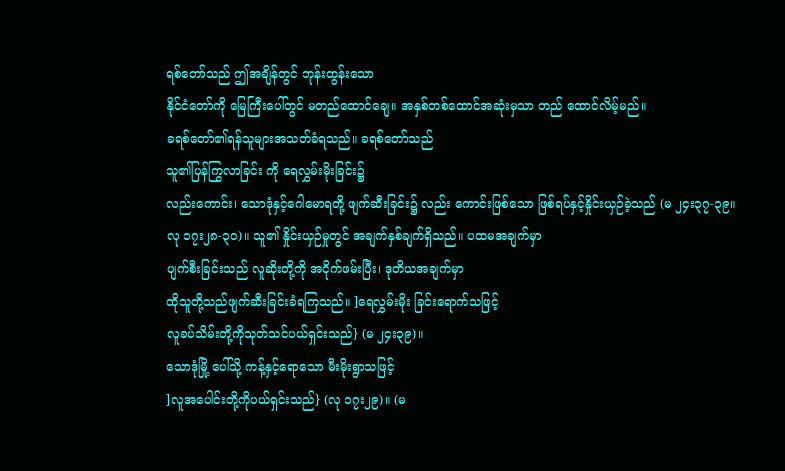ရစ်တော်သည် ဤအချိန်တွင် ဘုန်းထွန်းသော
နိုင်ငံတော်ကို မြေကြီးပေါ်တွင် မတည်ထောင်ချေ။ အနှစ်တစ်ထောင်အဆုံးမှသာ တည် ထောင်လိမ့်မည်။
ခရစ်တော်၏ရန်သူများအသတ်ခံရသည်။ ခရစ်တော်သည်
သူ၏ပြန်ကြွလာခြင်း ကို ရေလွှမ်းမိုးခြင်း၌
လည်းကောင်း၊ သောဒုံနှင့်ဂေါမောရတို့ ဖျက်ဆီးခြင်း၌ လည်း ကောင်းဖြစ်သော ဖြစ်ရပ်နှင့်နှိုင်းယှဉ်ခဲ့သည် (မ ၂၄း၃၇-၃၉။
လု ၁၇း၂၈-၃၀)။ သူ၏ နှိုင်းယှဉ်မှုတွင် အချက်နှစ်ချက်ရှိသည်။ ပထမအချက်မှာ
ပျက်စီးခြင်းသည် လူဆိုးတို့ကို အငိုက်ဖမ်းပြီး၊ ဒုတိယအချက်မှာ
ထိုသူတို့သည်ဖျက်ဆီးခြင်းခံရကြသည်။ ]ရေလွှမ်းမိုး ခြင်းရောက်သဖြင့်
လူခပ်သိမ်းတို့ကိုသုတ်သင်ပယ်ရှင်းသည်} (မ ၂၄း၃၉)။
သောဒုံမြို့ ပေါ်သို့ ကန့်နှင့်ရောသော မီးမိုးရွာသဖြင့်
]လူအပေါင်းတို့ကိုပယ်ရှင်းသည်} (လု ၁၇း၂၉)။ (မ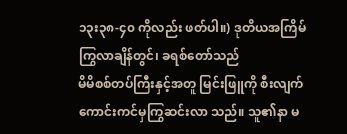၁၃း၃၈-၄၀ ကိုလည်း ဖတ်ပါ။) ဒုတိယအကြိမ်ကြွလာချိန်တွင်၊ ခရစ်တော်သည်
မိမိစစ်တပ်ကြီးနှင့်အတူ မြင်းဖြူကို စီးလျက် ကောင်းကင်မှကြွဆင်းလာ သည်။ သူ၏နာ မ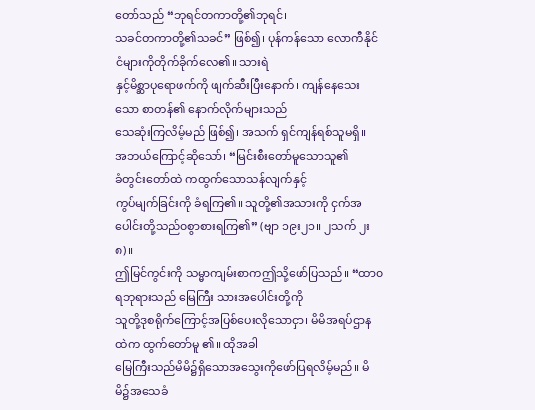တော်သည် “ဘုရင်တကာတို့၏ဘုရင်၊
သခင်တကာတို့၏သခင်” ဖြစ်၍၊ ပုန်ကန်သော လောကီနိုင်ငံများကိုတိုက်ခိုက်လေ၏။ သားရဲ
နှင့်မိစ္ဆာပုရောဖက်ကို ဖျက်ဆီးပြီးနောက်၊ ကျန်နေသေးသော စာတန်၏ နောက်လိုက်များသည်
သေဆုံးကြလိမ့်မည် ဖြစ်၍၊ အသက် ရှင်ကျန်ရစ်သူမရှိ။
အဘယ်ကြောင့်ဆိုသော်၊ “မြင်းစီးတော်မူသောသူ၏
ခံတွင်းတော်ထဲ ကထွက်သောသန်လျက်နှင့်
ကွပ်မျက်ခြင်းကို ခံရကြ၏။ သူတို့၏အသားကို ငှက်အ ပေါင်းတို့သည်၀စွာစားရကြ၏” (ဗျာ ၁၉း၂၁။ ၂သက် ၂း၈)။
ဤမြင်ကွင်းကို သမ္မာကျမ်းစာကဤသို့ဖော်ပြသည်။ “ထာ၀ရဘုရားသည် မြေကြီး သားအပေါင်းတို့ကို
သူတို့ဒုစရိုက်ကြောင့်အပြစ်ပေးလိုသောငှာ၊ မိမိအရပ်ဌာနထဲက ထွက်တော်မူ ၏။ ထိုအခါ
မြေကြီးသည်မိမိ၌ရှိသောအသွေးကိုဖော်ပြရလိမ့်မည်။ မိမိ၌အသေခံ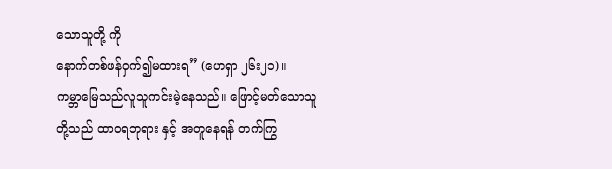သောသူတို့ ကို
နောက်တစ်ဖန်ဝှက်၍မထားရ” (ဟေရှာ ၂၆း၂၁)။
ကမ္ဘာမြေသည်လူသူကင်းမဲ့နေသည်။ ဖြောင့်မတ်သောသူတို့သည် ထာ၀ရဘုရား နှင့် အတူနေရန် တက်ကြွ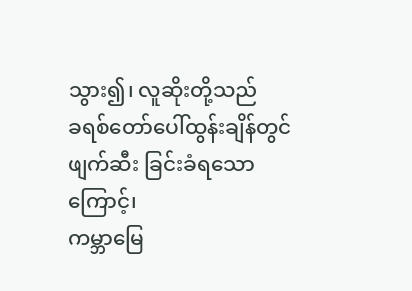သွား၍၊ လူဆိုးတို့သည်
ခရစ်တော်ပေါ်ထွန်းချိန်တွင် ဖျက်ဆီး ခြင်းခံရသောကြောင့်၊
ကမ္ဘာမြေ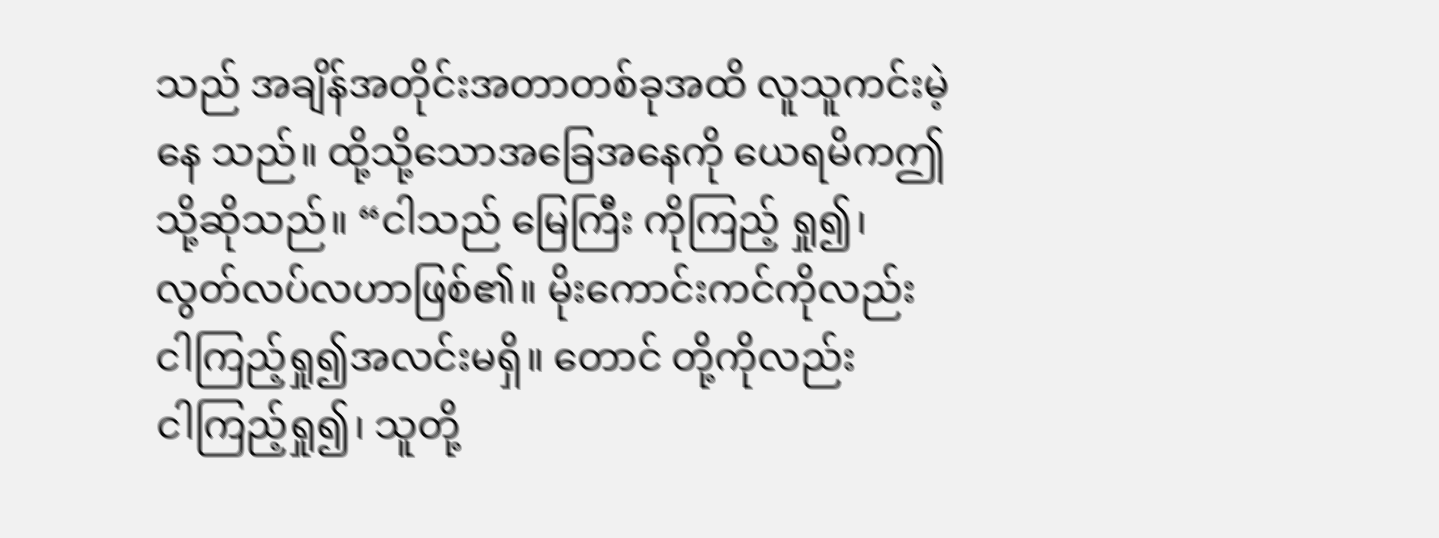သည် အချိန်အတိုင်းအတာတစ်ခုအထိ လူသူကင်းမဲ့နေ သည်။ ထို့သို့သောအခြေအနေကို ယေရမိကဤသို့ဆိုသည်။ “ငါသည် မြေကြီး ကိုကြည့် ရှု၍၊ လွတ်လပ်လဟာဖြစ်၏။ မိုးကောင်းကင်ကိုလည်း
ငါကြည့်ရှု၍အလင်းမရှိ။ တောင် တို့ကိုလည်း
ငါကြည့်ရှု၍၊ သူတို့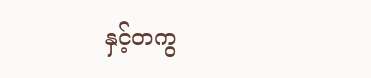နှင့်တကွ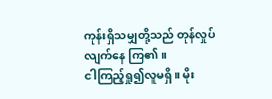ကုန်းရှိသမျှတို့သည် တုန်လှုပ်လျက်နေ ကြ၏။
ငါကြည့်ရှု၍လူမရှိ။ မိုး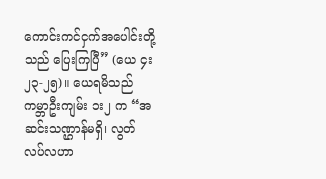ကောင်းကင်ငှက်အပေါင်းတို့သည် ပြေးကြပြီ” (ယေ ၄း၂၃-၂၅)။ ယေရမိသည် ကမ္ဘာဦးကျမ်း ၁း၂ က “အဆင်းသဏ္ဌာန်မရှိ၊ လွတ်လပ်လဟာ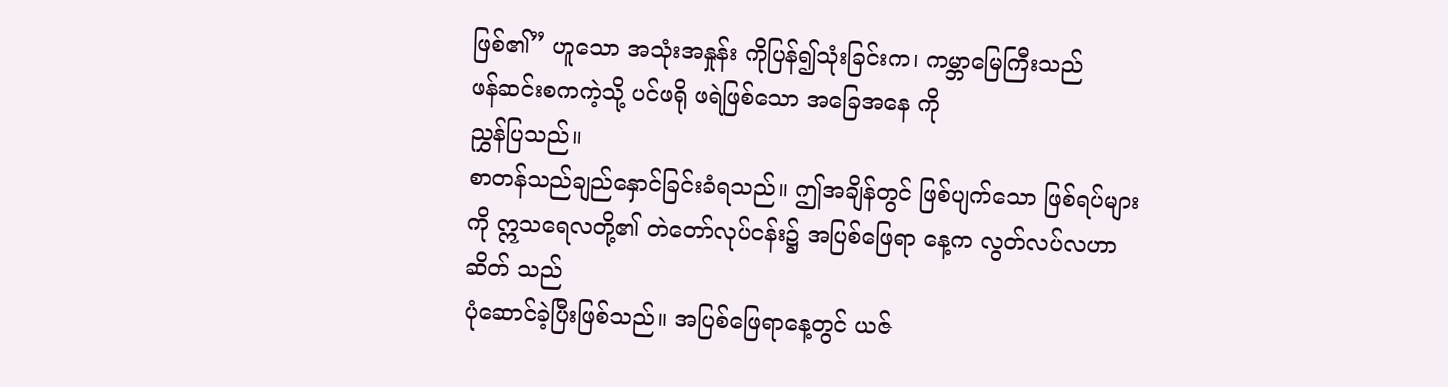ဖြစ်၏” ဟူသော အသုံးအနှုန်း ကိုပြန်၍သုံးခြင်းက၊ ကမ္ဘာမြေကြီးသည်
ဖန်ဆင်းစကကဲ့သို့ ပင်ဖရို ဖရဲဖြစ်သော အခြေအနေ ကို
ညွှန်ပြသည်။
စာတန်သည်ချည်နှောင်ခြင်းခံရသည်။ ဤအချိန်တွင် ဖြစ်ပျက်သော ဖြစ်ရပ်များ ကို ဣသရေလတို့၏ တဲတော်လုပ်ငန်း၌ အပြစ်ဖြေရာ နေ့က လွတ်လပ်လဟာ
ဆိတ် သည်
ပုံဆောင်ခဲ့ပြီးဖြစ်သည်။ အပြစ်ဖြေရာနေ့တွင် ယဇ်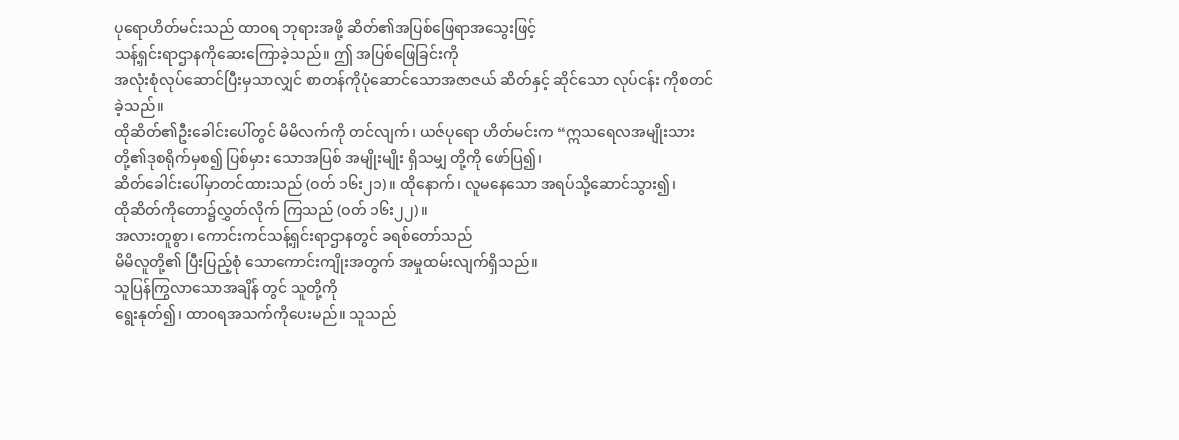ပုရောဟိတ်မင်းသည် ထာ၀ရ ဘုရားအဖို့ ဆိတ်၏အပြစ်ဖြေရာအသွေးဖြင့်
သန့်ရှင်းရာဌာနကိုဆေးကြောခဲ့သည်။ ဤ အပြစ်ဖြေခြင်းကို
အလုံးစုံလုပ်ဆောင်ပြီးမှသာလျှင် စာတန်ကိုပုံဆောင်သောအဇာဇယ် ဆိတ်နှင့် ဆိုင်သော လုပ်ငန်း ကိုစတင်ခဲ့သည်။
ထိုဆိတ်၏ဦးခေါင်းပေါ်တွင် မိမိလက်ကို တင်လျက်၊ ယဇ်ပုရော ဟိတ်မင်းက “ဣသရေလအမျိုးသားတို့၏ဒုစရိုက်မှစ၍ ပြစ်မှား သောအပြစ် အမျိုးမျိုး ရှိသမျှ တို့ကို ဖော်ပြ၍၊
ဆိတ်ခေါင်းပေါ်မှာတင်ထားသည် (ဝတ် ၁၆း၂၁)။ ထိုနောက်၊ လူမနေသော အရပ်သို့ဆောင်သွား၍၊
ထိုဆိတ်ကိုတော၌လွှတ်လိုက် ကြသည် (ဝတ် ၁၆း၂၂)။
အလားတူစွာ၊ ကောင်းကင်သန့်ရှင်းရာဌာနတွင် ခရစ်တော်သည်
မိမိလူတို့၏ ပြီးပြည့်စုံ သောကောင်းကျိုးအတွက် အမှုထမ်းလျက်ရှိသည်။
သူပြန်ကြွလာသောအချိန် တွင် သူတို့ကို
ရွေးနုတ်၍၊ ထာ၀ရအသက်ကိုပေးမည်။ သူသည်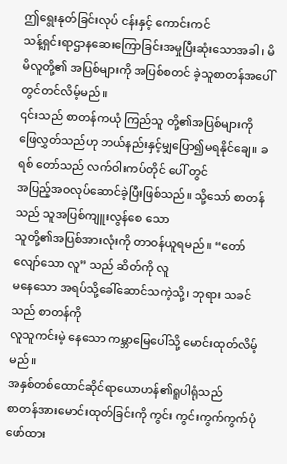ဤရွေးနုတ်ခြင်းလုပ် ငန်းနှင့် ကောင်းကင်
သန့်ရှင်းရာဌာနဆေးကြောခြင်းအမှုပြီးဆုံးသောအခါ၊ မိမိလူတို့၏ အပြစ်များကို အပြစ်စတင် ခဲ့သူစာတန်အပေါ်တွင်တင်လိမ့်မည်။
၎င်းသည် စာတန်ကယုံ ကြည်သူ တို့၏အပြစ်များကို
ဖြေလွှတ်သည်ဟု ဘယ်နည်းနှင့်မျှပြော၍မရနိုင်ချေ။ ခရစ် တော်သည် လက်ဝါးကပ်တိုင် ပေါ် တွင်
အပြည့်အဝလုပ်ဆောင်ခဲ့ပြီးဖြစ်သည်။ သို့သော် စာတန်သည် သူအပြစ်ကျူးလွန်စေ သော
သူတို့၏အပြစ်အားလုံးကို တာဝန်ယူရမည်။ “တော်လျော်သော လူ” သည် ဆိတ်ကို လူ
မနေသော အရပ်သို့ခေါ်ဆောင်သကဲ့သို့၊ ဘုရား သခင်သည် စာတန်ကို
လူသူကင်းမဲ့ နေသော ကမ္ဘာမြေပေါ်သို့ မောင်းထုတ်လိမ့်မည်။
အနှစ်တစ်ထောင်ဆိုင်ရာယောဟန်၏ရူပါရုံသည်
စာတန်အားမောင်းထုတ်ခြင်းကို ကွင်း ကွင်းကွက်ကွက်ပုံဖော်ထား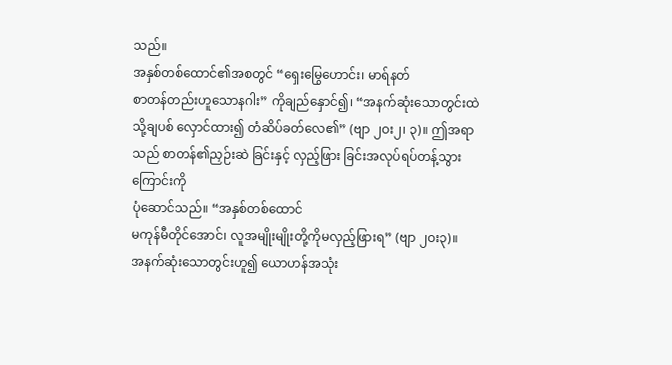သည်။
အနှစ်တစ်ထောင်၏အစတွင် “ရှေးမြွေဟောင်း၊ မာရ်နတ်
စာတန်တည်းဟူသောနဂါး” ကိုချည်နှောင်၍၊ “အနက်ဆုံးသောတွင်းထဲသို့ချပစ် လှောင်ထား၍ တံဆိပ်ခတ်လေ၏” (ဗျာ ၂ဝး၂၊ ၃)။ ဤအရာသည် စာတန်၏ညှဉ်းဆဲ ခြင်းနှင့် လှည့်ဖြား ခြင်းအလုပ်ရပ်တန့်သွားကြောင်းကို
ပုံဆောင်သည်။ “အနှစ်တစ်ထောင်
မကုန်မီတိုင်အောင်၊ လူအမျိုးမျိုးတို့ကိုမလှည့်ဖြားရ” (ဗျာ ၂ဝး၃)။
အနက်ဆုံးသောတွင်းဟူ၍ ယောဟန်အသုံး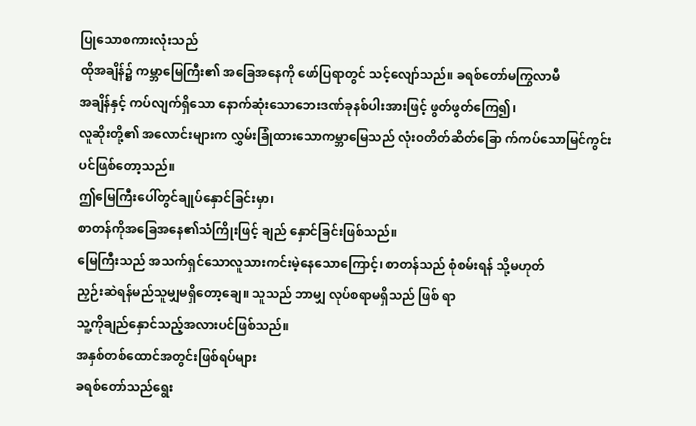ပြုသောစကားလုံးသည်
ထိုအချိန်၌ ကမ္ဘာမြေကြီး၏ အခြေအနေကို ဖော်ပြရာတွင် သင့်လျော်သည်။ ခရစ်တော်မကြွလာမီ
အချိန်နှင့် ကပ်လျက်ရှိသော နောက်ဆုံးသောဘေးဒဏ်ခုနစ်ပါးအားဖြင့် ဖွတ်ဖွတ်ကြေ၍၊
လူဆိုးတို့၏ အလောင်းများက လွှမ်းခြုံထားသောကမ္ဘာမြေသည် လုံး၀တိတ်ဆိတ်ခြော က်ကပ်သောမြင်ကွင်း ပင်ဖြစ်တော့သည်။
ဤမြေကြီးပေါ်တွင်ချုပ်နှောင်ခြင်းမှာ၊
စာတန်ကိုအခြေအနေ၏သံကြိုးဖြင့် ချည် နှောင်ခြင်းဖြစ်သည်။
မြေကြီးသည် အသက်ရှင်သောလူသားကင်းမဲ့နေသောကြောင့်၊ စာတန်သည် စုံစမ်းရန် သို့မဟုတ်
ညှဉ်းဆဲရန်မည်သူမျှမရှိတော့ချေ။ သူသည် ဘာမျှ လုပ်စရာမရှိသည် ဖြစ် ရာ
သူ့ကိုချည်နှောင်သည့်အလားပင်ဖြစ်သည်။
အနှစ်တစ်ထောင်အတွင်းဖြစ်ရပ်များ
ခရစ်တော်သည်ရွေး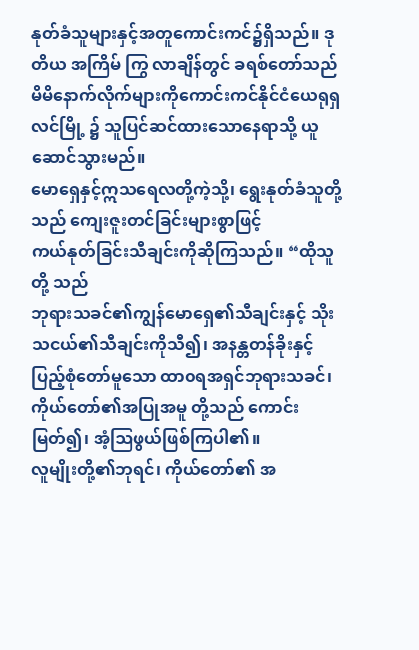နုတ်ခံသူများနှင့်အတူကောင်းကင်၌ရှိသည်။ ဒုတိယ အကြိမ် ကြွ လာချိန်တွင် ခရစ်တော်သည်
မိမိနောက်လိုက်များကိုကောင်းကင်နိုင်ငံယေရုရှလင်မြို့ ၌ သူပြင်ဆင်ထားသောနေရာသို့ ယူဆောင်သွားမည်။
မောရှေနှင့်ဣသရေလတို့ကဲ့သို့၊ ရွေးနုတ်ခံသူတို့သည် ကျေးဇူးတင်ခြင်းများစွာဖြင့်
ကယ်နုတ်ခြင်းသီချင်းကိုဆိုကြသည်။ “ထိုသူတို့ သည်
ဘုရားသခင်၏ကျွန်မောရှေ၏သီချင်းနှင့် သိုးသငယ်၏သီချင်းကိုသီ၍၊ အနန္တတန်ခိုးနှင့်
ပြည့်စုံတော်မူသော ထာ၀ရအရှင်ဘုရားသခင်၊ ကိုယ်တော်၏အပြုအမူ တို့သည် ကောင်းမြတ်၍၊ အံ့ဩဖွယ်ဖြစ်ကြပါ၏။
လူမျိုးတို့၏ဘုရင်၊ ကိုယ်တော်၏ အ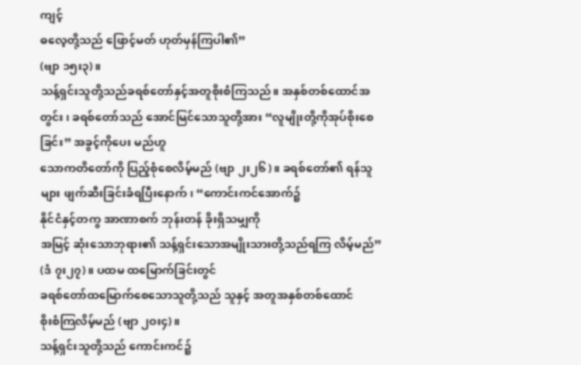ကျင့်
ဓလေ့တို့သည် ဖြောင့်မတ် ဟုတ်မှန်ကြပါ၏”
(ဗျာ ၁၅း၃)။
သန့်ရှင်းသူတို့သည်ခရစ်တော်နှင့်အတူစိုးစံကြသည်။ အနှစ်တစ်ထောင်အတွင်း၊ ခရစ်တော်သည် အောင်မြင်သောသူတို့အား “လူမျိုးတို့ကိုအုပ်စိုးစေခြင်း” အခွင့်ကိုပေး မည်ဟူ
သောကတိတော်ကို ပြည့်စုံစေလိမ့်မည် (ဗျာ ၂း၂၆)။ ခရစ်တော်၏ ရန်သူများ ဖျက်ဆီးခြင်းခံရပြီးနောက်၊ “ကောင်းကင်အောက်၌
နိုင်ငံနှင့်တကွ အာဏာစက် ဘုန်းတန် ခိုးရှိသမျှကို
အမြင့် ဆုံးသောဘုရား၏ သန့်ရှင်းသောအမျိုးသားတို့သည်ရကြ လိမ့်မည်” (ဒံ ၇း၂၇)။ ပထမ ထမြောက်ခြင်းတွင်
ခရစ်တော်ထမြောက်စေသောသူတို့သည် သူနှင့် အတူအနှစ်တစ်ထောင်
စိုးစံကြလိမ့်မည် (ဗျာ ၂ဝး၄)။
သန့်ရှင်းသူတို့သည် ကောင်းကင်၌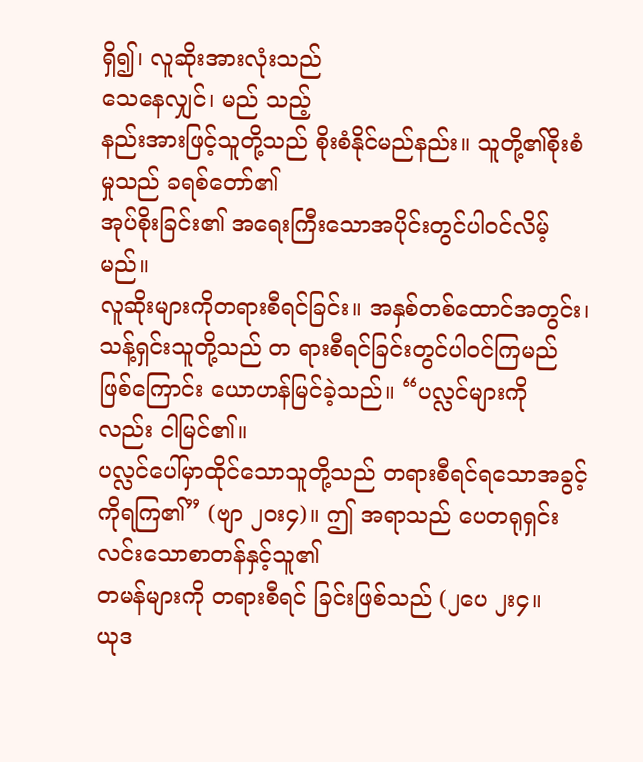ရှိ၍၊ လူဆိုးအားလုံးသည်
သေနေလျှင်၊ မည် သည့်
နည်းအားဖြင့်သူတို့သည် စိုးစံနိုင်မည်နည်း။ သူတို့၏စိုးစံမှုသည် ခရစ်တော်၏
အုပ်စိုးခြင်း၏ အရေးကြီးသောအပိုင်းတွင်ပါဝင်လိမ့်မည်။
လူဆိုးများကိုတရားစီရင်ခြင်း။ အနှစ်တစ်ထောင်အတွင်း၊ သန့်ရှင်းသူတို့သည် တ ရားစီရင်ခြင်းတွင်ပါဝင်ကြမည်ဖြစ်ကြောင်း ယောဟန်မြင်ခဲ့သည်။ “ပလ္လင်များကို လည်း ငါမြင်၏။
ပလ္လင်ပေါ်မှာထိုင်သောသူတို့သည် တရားစီရင်ရသောအခွင့်ကိုရကြ၏” (ဗျာ ၂ဝး၄)။ ဤ အရာသည် ပေတရုရှင်းလင်းသောစာတန်နှင့်သူ၏
တမန်များကို တရားစီရင် ခြင်းဖြစ်သည် (၂ပေ ၂း၄။
ယုဒ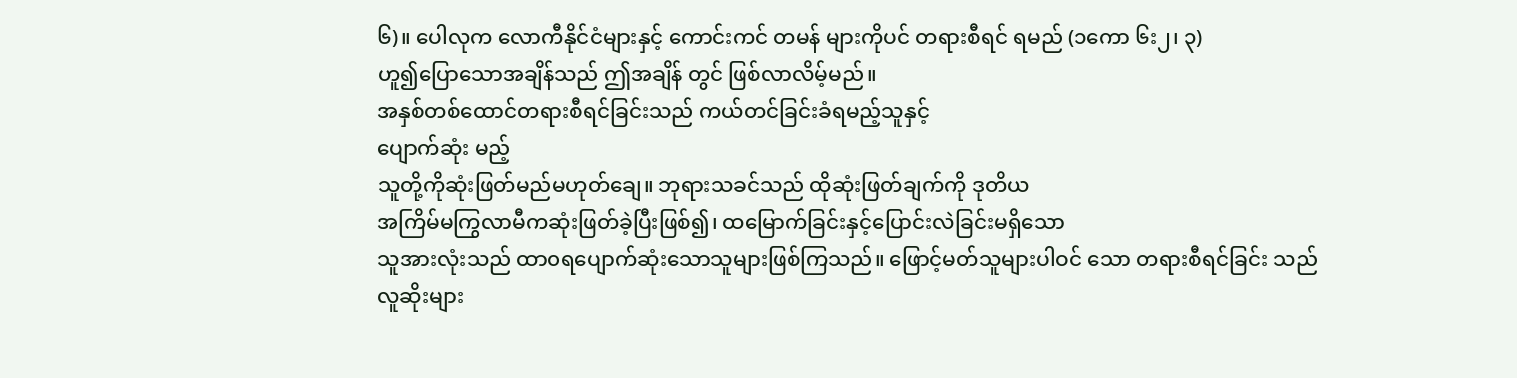၆)။ ပေါလုက လောကီနိုင်ငံများနှင့် ကောင်းကင် တမန် များကိုပင် တရားစီရင် ရမည် (၁ကော ၆း၂၊ ၃)
ဟူ၍ပြောသောအချိန်သည် ဤအချိန် တွင် ဖြစ်လာလိမ့်မည်။
အနှစ်တစ်ထောင်တရားစီရင်ခြင်းသည် ကယ်တင်ခြင်းခံရမည့်သူနှင့်
ပျောက်ဆုံး မည့်
သူတို့ကိုဆုံးဖြတ်မည်မဟုတ်ချေ။ ဘုရားသခင်သည် ထိုဆုံးဖြတ်ချက်ကို ဒုတိယ
အကြိမ်မကြွလာမီကဆုံးဖြတ်ခဲ့ပြီးဖြစ်၍၊ ထမြောက်ခြင်းနှင့်ပြောင်းလဲခြင်းမရှိသော
သူအားလုံးသည် ထာ၀ရပျောက်ဆုံးသောသူများဖြစ်ကြသည်။ ဖြောင့်မတ်သူများပါဝင် သော တရားစီရင်ခြင်း သည်
လူဆိုးများ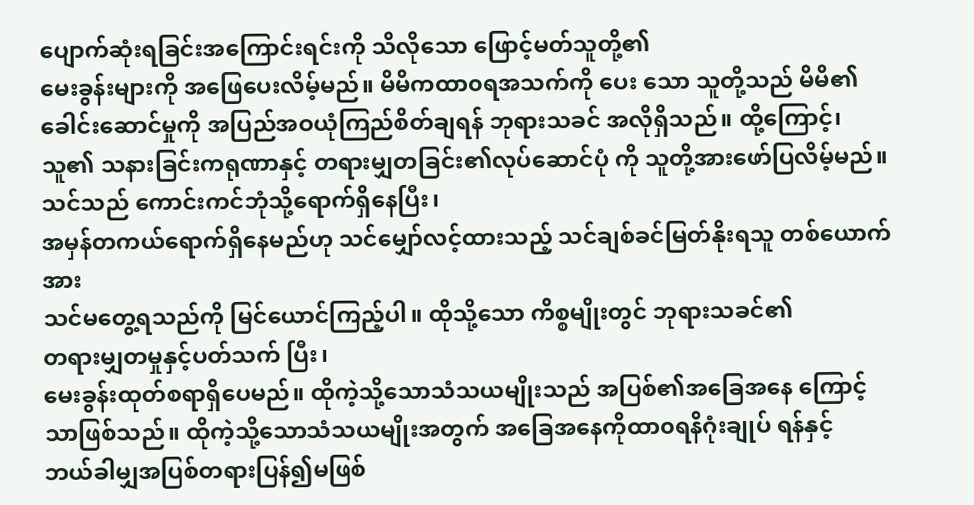ပျောက်ဆုံးရခြင်းအကြောင်းရင်းကို သိလိုသော ဖြောင့်မတ်သူတို့၏
မေးခွန်းများကို အဖြေပေးလိမ့်မည်။ မိမိကထာ၀ရအသက်ကို ပေး သော သူတို့သည် မိမိ၏
ခေါင်းဆောင်မှုကို အပြည်အဝယုံကြည်စိတ်ချရန် ဘုရားသခင် အလိုရှိသည်။ ထို့ကြောင့်၊
သူ၏ သနားခြင်းကရုဏာနှင့် တရားမျှတခြင်း၏လုပ်ဆောင်ပုံ ကို သူတို့အားဖော်ပြလိမ့်မည်။
သင်သည် ကောင်းကင်ဘုံသို့ရောက်ရှိနေပြီး၊
အမှန်တကယ်ရောက်ရှိနေမည်ဟု သင်မျှော်လင့်ထားသည့် သင်ချစ်ခင်မြတ်နိုးရသူ တစ်ယောက်အား
သင်မတွေ့ရသည်ကို မြင်ယောင်ကြည့်ပါ။ ထိုသို့သော ကိစ္စမျိုးတွင် ဘုရားသခင်၏
တရားမျှတမှုနှင့်ပတ်သက် ပြီး၊
မေးခွန်းထုတ်စရာရှိပေမည်။ ထိုကဲ့သို့သောသံသယမျိုးသည် အပြစ်၏အခြေအနေ ကြောင့်
သာဖြစ်သည်။ ထိုကဲ့သို့သောသံသယမျိုးအတွက် အခြေအနေကိုထာ၀ရနိဂုံးချုပ် ရန်နှင့်
ဘယ်ခါမျှအပြစ်တရားပြန်၍မဖြစ်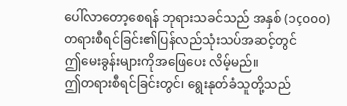ပေါ်လာတော့စေရန် ဘုရားသခင်သည် အနှစ် (၁ç၀၀၀) တရားစီရင်ခြင်း၏ပြန်လည်သုံးသပ်အဆင့်တွင်
ဤမေးခွန်းများကိုအဖြေပေး လိမ့်မည်။
ဤတရားစီရင်ခြင်းတွင်၊ ရွေးနုတ်ခံသူတို့သည်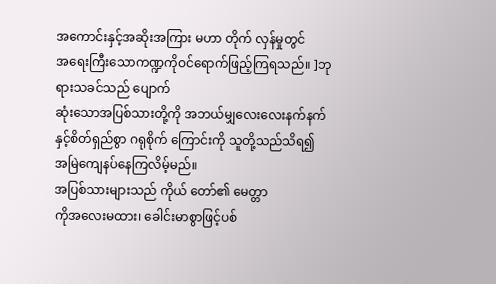အကောင်းနှင့်အဆိုးအကြား မဟာ တိုက် လှန်မှုတွင်
အရေးကြီးသောကဏ္ဍကိုဝင်ရောက်ဖြည့်ကြရသည်။ ]ဘုရားသခင်သည် ပျောက်
ဆုံးသောအပြစ်သားတို့ကို အဘယ်မျှလေးလေးနက်နက်နှင့်စိတ်ရှည်စွာ ဂရုစိုက် ကြောင်းကို သူတို့သည်သိရ၍ အမြဲကျေနပ်နေကြလိမ့်မည်။
အပြစ်သားများသည် ကိုယ် တော်၏ မေတ္တာ
ကိုအလေးမထား၊ ခေါင်းမာစွာဖြင့်ပစ်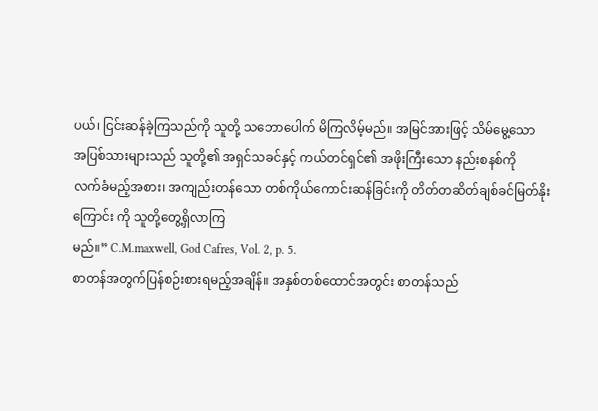ပယ်၊ ငြင်းဆန်ခဲ့ကြသည်ကို သူတို့ သဘောပေါက် မိကြလိမ့်မည်။ အမြင်အားဖြင့် သိမ်မွေ့သော
အပြစ်သားများသည် သူတို့၏ အရှင်သခင်နှင့် ကယ်တင်ရှင်၏ အဖိုးကြီးသော နည်းစနစ်ကို
လက်ခံမည့်အစား၊ အကျည်းတန်သော တစ်ကိုယ်ကောင်းဆန်ခြင်းကို တိတ်တဆိတ်ချစ်ခင်မြတ်နိုး
ကြောင်း ကို သူတို့တွေ့ရှိလာကြ
မည်။” C.M.maxwell, God Cafres, Vol. 2, p. 5.
စာတန်အတွက်ပြန်စဉ်းစားရမည့်အချိန်။ အနှစ်တစ်ထောင်အတွင်း စာတန်သည်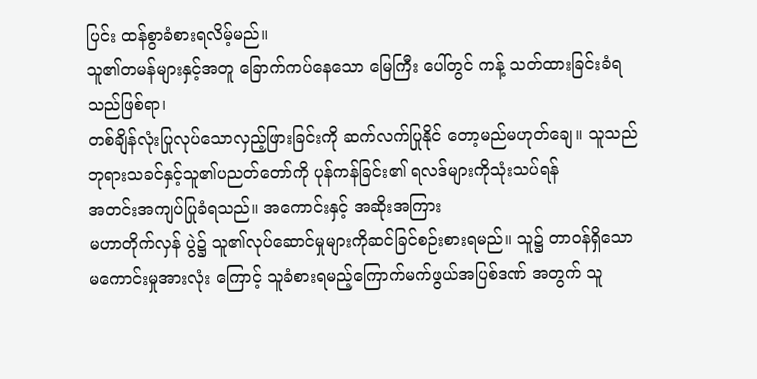ပြင်း ထန်စွာခံစားရလိမ့်မည်။
သူ၏တမန်များနှင့်အတူ ခြောက်ကပ်နေသော မြေကြီး ပေါ်တွင် ကန့် သတ်ထားခြင်းခံရသည်ဖြစ်ရာ၊
တစ်ချိန်လုံးပြုလုပ်သောလှည့်ဖြားခြင်းကို ဆက်လက်ပြုနိုင် တော့မည်မဟုတ်ချေ။ သူသည်
ဘုရားသခင်နှင့်သူ၏ပညတ်တော်ကို ပုန်ကန်ခြင်း၏ ရလဒ်များကိုသုံးသပ်ရန်
အတင်းအကျပ်ပြုခံရသည်။ အကောင်းနှင့် အဆိုးအကြား
မဟာတိုက်လှန် ပွဲ၌ သူ၏လုပ်ဆောင်မှုများကိုဆင်ခြင်စဉ်းစားရမည်။ သူ၌ တာဝန်ရှိသော
မကောင်းမှုအားလုံး ကြောင့် သူခံစားရမည့်ကြောက်မက်ဖွယ်အပြစ်ဒဏ် အတွက် သူ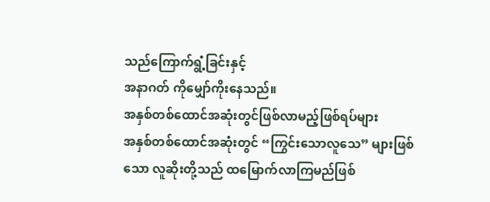သည်ကြောက်ရွံ့ခြင်းနှင့်
အနာဂတ် ကိုမျှော်ကိုးနေသည်။
အနှစ်တစ်ထောင်အဆုံးတွင်ဖြစ်လာမည့်ဖြစ်ရပ်များ
အနှစ်တစ်ထောင်အဆုံးတွင် “ကြွင်းသောလူသေ” များဖြစ်သော လူဆိုးတို့သည် ထမြောက်လာကြမည်ဖြစ်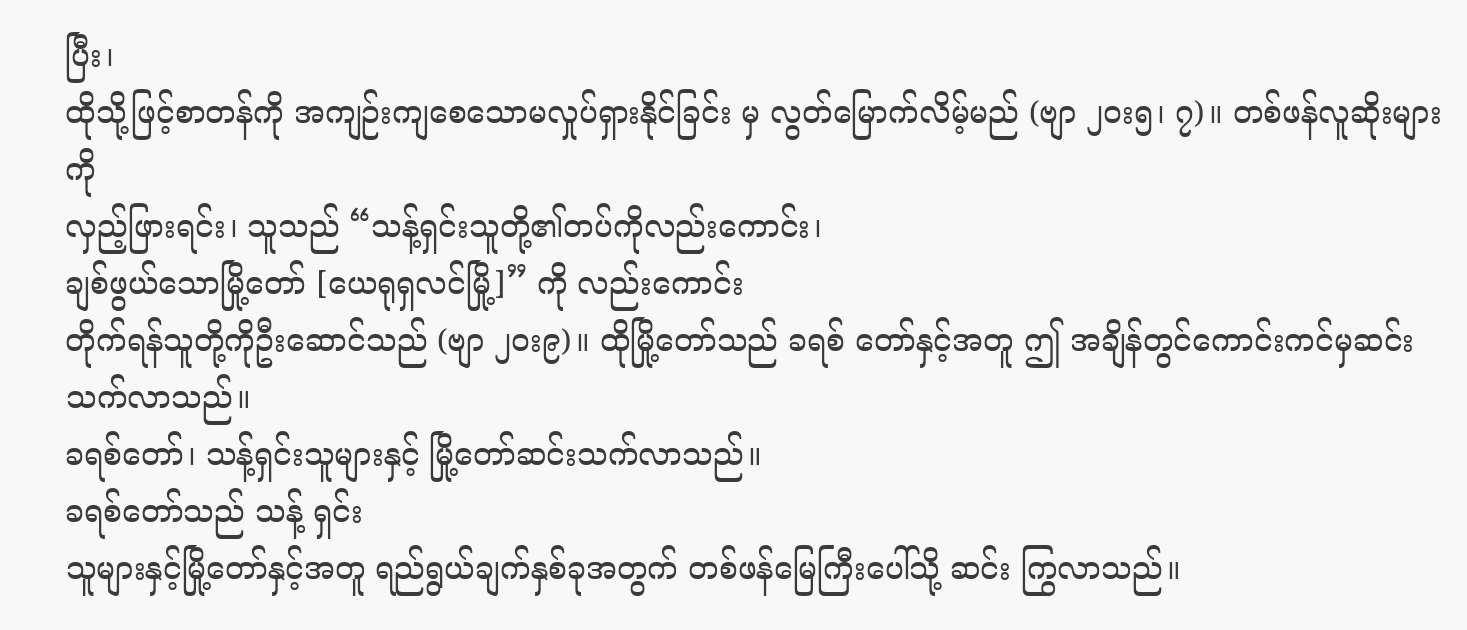ပြီး၊
ထိုသို့ဖြင့်စာတန်ကို အကျဉ်းကျစေသောမလှုပ်ရှားနိုင်ခြင်း မှ လွတ်မြောက်လိမ့်မည် (ဗျာ ၂ဝး၅၊ ၇)။ တစ်ဖန်လူဆိုးများကို
လှည့်ဖြားရင်း၊ သူသည် “သန့်ရှင်းသူတို့၏တပ်ကိုလည်းကောင်း၊
ချစ်ဖွယ်သောမြို့တော် [ယေရုရှလင်မြို့]” ကို လည်းကောင်း
တိုက်ရန်သူတို့ကိုဦးဆောင်သည် (ဗျာ ၂ဝး၉)။ ထိုမြို့တော်သည် ခရစ် တော်နှင့်အတူ ဤ အချိန်တွင်ကောင်းကင်မှဆင်းသက်လာသည်။
ခရစ်တော်၊ သန့်ရှင်းသူများနှင့် မြို့တော်ဆင်းသက်လာသည်။
ခရစ်တော်သည် သန့် ရှင်း
သူများနှင့်မြို့တော်နှင့်အတူ ရည်ရွယ်ချက်နှစ်ခုအတွက် တစ်ဖန်မြေကြီးပေါ်သို့ ဆင်း ကြွလာသည်။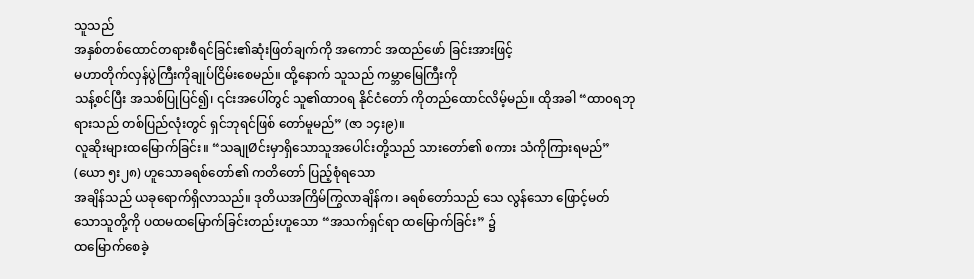သူသည်
အနှစ်တစ်ထောင်တရားစီရင်ခြင်း၏ဆုံးဖြတ်ချက်ကို အကောင် အထည်ဖော် ခြင်းအားဖြင့်
မဟာတိုက်လှန်ပွဲကြီးကိုချုပ်ငြိမ်းစေမည်။ ထို့နောက် သူသည် ကမ္ဘာမြေကြီးကို
သန့်စင်ပြီး အသစ်ပြုပြင်၍၊ ၎င်းအပေါ်တွင် သူ၏ထာ၀ရ နိုင်ငံတော် ကိုတည်ထောင်လိမ့်မည်။ ထိုအခါ “ထာ၀ရဘုရားသည် တစ်ပြည်လုံးတွင် ရှင်ဘုရင်ဖြစ် တော်မူမည်” (ဇာ ၁၄း၉)။
လူဆိုးများထမြောက်ခြင်း။ “သချုØင်းမှာရှိသောသူအပေါင်းတို့သည် သားတော်၏ စကား သံကိုကြားရမည်”
(ယော ၅း၂၈) ဟူသောခရစ်တော်၏ ကတိတော် ပြည့်စုံရသော
အချိန်သည် ယခုရောက်ရှိလာသည်။ ဒုတိယအကြိမ်ကြွလာချိန်က၊ ခရစ်တော်သည် သေ လွန်သော ဖြောင့်မတ်သောသူတို့ကို ပထမထမြောက်ခြင်းတည်းဟူသော “အသက်ရှင်ရာ ထမြောက်ခြင်း” ၌
ထမြောက်စေခဲ့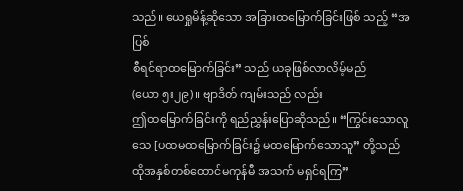သည်။ ယေရှုမိန့်ဆိုသော အခြားထမြောက်ခြင်းဖြစ် သည့် “အပြစ်
စီရင်ရာထမြောက်ခြင်း” သည် ယခုဖြစ်လာလိမ့်မည်
(ယော ၅း၂၉)။ ဗျာဒိတ် ကျမ်းသည် လည်း
ဤထမြောက်ခြင်းကို ရည်ညွှန်းပြောဆိုသည်။ “ကြွင်းသောလူသေ [ပထမထမြောက်ခြင်း၌ မထမြောက်သောသူ” တို့သည် ထိုအနှစ်တစ်ထောင်မကုန်မီ အသက် မရှင်ရကြ”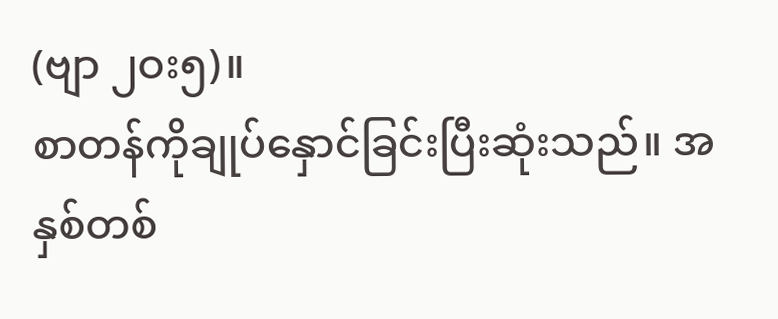(ဗျာ ၂ဝး၅)။
စာတန်ကိုချုပ်နှောင်ခြင်းပြီးဆုံးသည်။ အနှစ်တစ်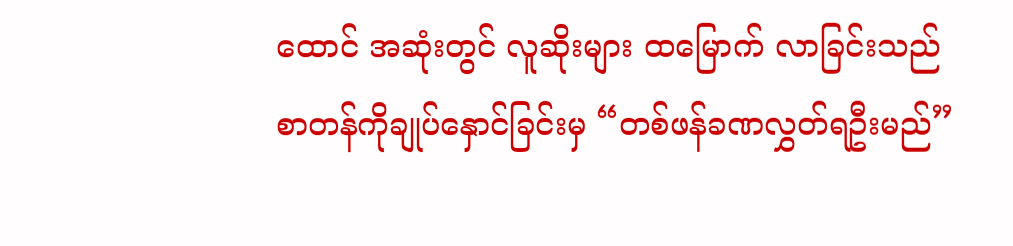ထောင် အဆုံးတွင် လူဆိုးများ ထမြောက် လာခြင်းသည်
စာတန်ကိုချုပ်နှောင်ခြင်းမှ “တစ်ဖန်ခဏလွှတ်ရဦးမည်”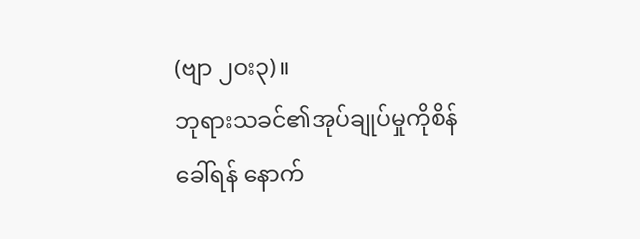(ဗျာ ၂ဝး၃)။
ဘုရားသခင်၏အုပ်ချုပ်မှုကိုစိန်ခေါ်ရန် နောက်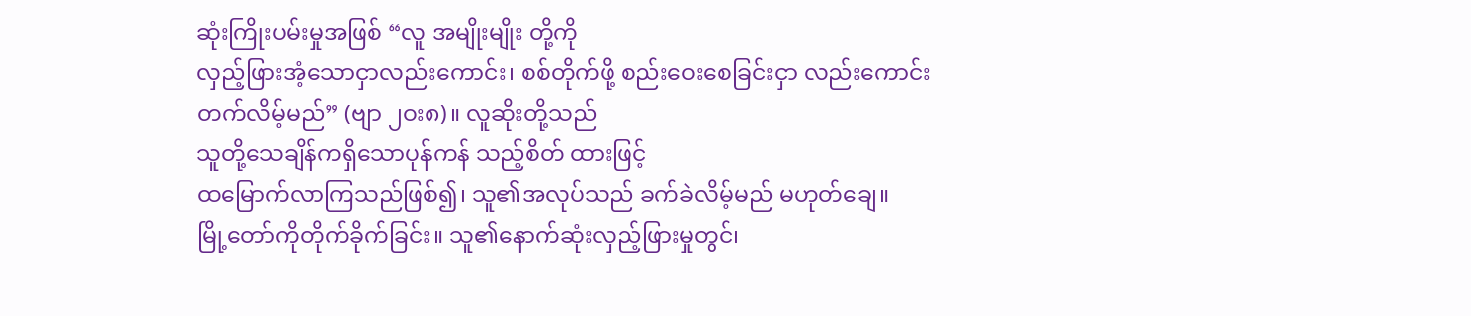ဆုံးကြိုးပမ်းမှုအဖြစ် “လူ အမျိုးမျိုး တို့ကို
လှည့်ဖြားအံ့သောငှာလည်းကောင်း၊ စစ်တိုက်ဖို့ စည်းဝေးစေခြင်းငှာ လည်းကောင်း
တက်လိမ့်မည်” (ဗျာ ၂ဝး၈)။ လူဆိုးတို့သည်
သူတို့သေချိန်ကရှိသောပုန်ကန် သည့်စိတ် ထားဖြင့်
ထမြောက်လာကြသည်ဖြစ်၍၊ သူ၏အလုပ်သည် ခက်ခဲလိမ့်မည် မဟုတ်ချေ။
မြို့တော်ကိုတိုက်ခိုက်ခြင်း။ သူ၏နောက်ဆုံးလှည့်ဖြားမှုတွင်၊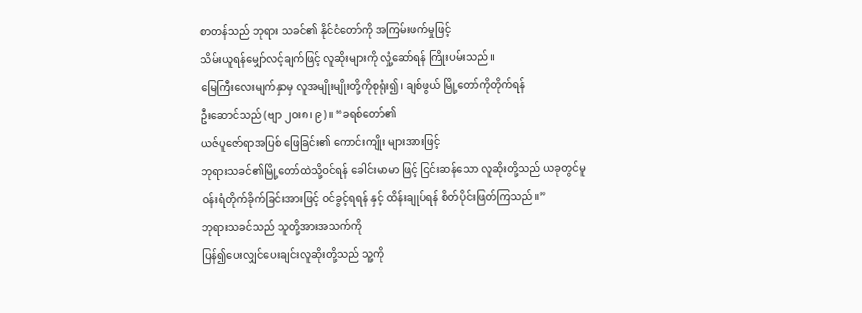စာတန်သည် ဘုရား သခင်၏ နိုင်ငံတော်ကို အကြမ်းဖက်မှုဖြင့်
သိမ်းယူရန်မျှော်လင့်ချက်ဖြင့် လူဆိုးများကို လှုံ့ဆော်ရန် ကြိုးပမ်းသည်။
မြေကြီးလေးမျက်နှာမှ လူအမျိုးမျိုးတို့ကိုစုရုံး၍၊ ချစ်ဖွယ် မြို့တော်ကိုတိုက်ရန်
ဦးဆောင်သည် (ဗျာ ၂ဝး၈၊ ၉)။ “ခရစ်တော်၏
ယဇ်ပူဇော်ရာအပြစ် ဖြေခြင်း၏ ကောင်းကျိုး များအားဖြင့်
ဘုရားသခင်၏မြို့တော်ထဲသို့ဝင်ရန် ခေါင်းမာမာ ဖြင့် ငြင်းဆန်သော လူဆိုးတို့သည် ယခုတွင်မူ
ဝန်းရံတိုက်ခိုက်ခြင်းအားဖြင့် ဝင်ခွင့်ရရန် နှင့် ထိန်းချုပ်ရန် စိတ်ပိုင်းဖြတ်ကြသည်။”
ဘုရားသခင်သည် သူတို့အားအသက်ကို
ပြန်၍ပေးလျှင်ပေးချင်းလူဆိုးတို့သည် သူ့ကို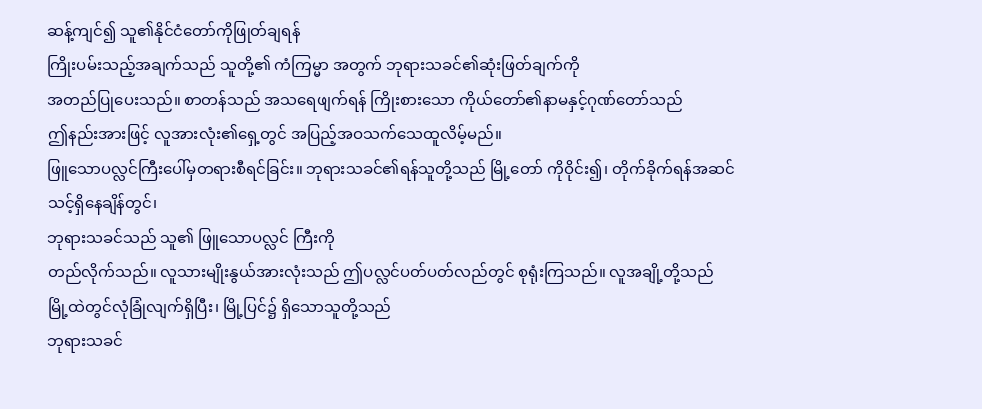ဆန့်ကျင်၍ သူ၏နိုင်ငံတော်ကိုဖြုတ်ချရန်
ကြိုးပမ်းသည့်အချက်သည် သူတို့၏ ကံကြမ္မာ အတွက် ဘုရားသခင်၏ဆုံးဖြတ်ချက်ကို
အတည်ပြုပေးသည်။ စာတန်သည် အသရေဖျက်ရန် ကြိုးစားသော ကိုယ်တော်၏နာမနှင့်ဂုဏ်တော်သည်
ဤနည်းအားဖြင့် လူအားလုံး၏ရှေ့တွင် အပြည့်အဝသက်သေထူလိမ့်မည်။
ဖြူသောပလ္လင်ကြီးပေါ်မှတရားစီရင်ခြင်း။ ဘုရားသခင်၏ရန်သူတို့သည် မြို့တော် ကိုဝိုင်း၍၊ တိုက်ခိုက်ရန်အဆင်သင့်ရှိနေချိန်တွင်၊
ဘုရားသခင်သည် သူ၏ ဖြူသောပလ္လင် ကြီးကို
တည်လိုက်သည်။ လူသားမျိုးနွယ်အားလုံးသည် ဤပလ္လင်ပတ်ပတ်လည်တွင် စုရုံးကြသည်။ လူအချို့တို့သည်
မြို့ထဲတွင်လုံခြုံလျက်ရှိပြီး၊ မြို့ပြင်၌ ရှိသောသူတို့သည်
ဘုရားသခင်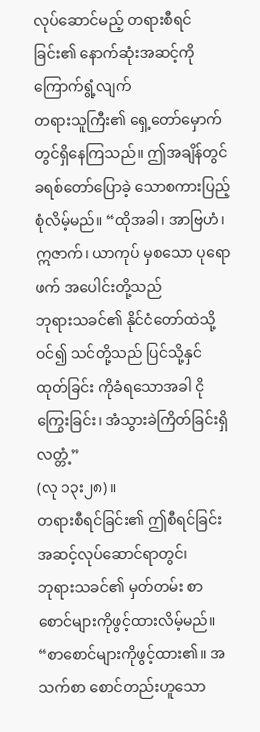လုပ်ဆောင်မည့် တရားစီရင်ခြင်း၏ နောက်ဆုံးအဆင့်ကို ကြောက်ရွံ့လျက်
တရားသူကြီး၏ ရှေ့တော်မှောက်တွင်ရှိနေကြသည်။ ဤအချိန်တွင် ခရစ်တော်ပြောခဲ့ သောစကားပြည့်စုံလိမ့်မည်။ “ထိုအခါ၊ အာဗြဟံ၊
ဣဇာက်၊ ယာကုပ် မှစသော ပုရောဖက် အပေါင်းတို့သည်
ဘုရားသခင်၏ နိုင်ငံတော်ထဲသို့ဝင်၍ သင်တို့သည် ပြင်သို့နှင်ထုတ်ခြင်း ကိုခံရသောအခါ ငိုကြွေးခြင်း၊ အံသွားခဲကြိတ်ခြင်းရှိလတ္တံ့”
(လု ၁၃း၂၈)။
တရားစီရင်ခြင်း၏ ဤစီရင်ခြင်းအဆင့်လုပ်ဆောင်ရာတွင်၊
ဘုရားသခင်၏ မှတ်တမ်း စာစောင်များကိုဖွင့်ထားလိမ့်မည်။ “စာစောင်များကိုဖွင့်ထား၏။ အသက်စာ စောင်တည်းဟူသော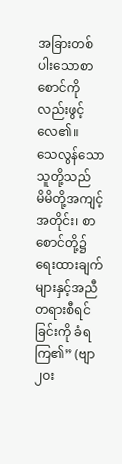အခြားတစ်ပါးသောစာစောင်ကိုလည်းဖွင့်လေ၏။
သေလွန်သော သူတို့သည်
မိမိတို့အကျင့်အတိုင်း၊ စာစောင်တို့၌ရေးထားချက်များနှင့်အညီ တရားစီရင် ခြင်းကို ခံရကြ၏” (ဗျာ ၂ဝး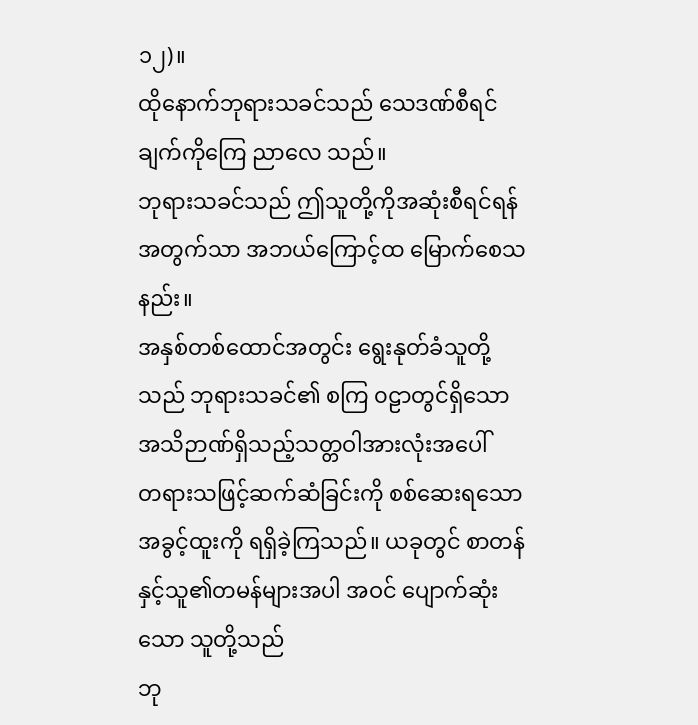၁၂)။
ထိုနောက်ဘုရားသခင်သည် သေဒဏ်စီရင်ချက်ကိုကြေ ညာလေ သည်။
ဘုရားသခင်သည် ဤသူတို့ကိုအဆုံးစီရင်ရန်အတွက်သာ အဘယ်ကြောင့်ထ မြောက်စေသနည်း။
အနှစ်တစ်ထောင်အတွင်း ရွေးနုတ်ခံသူတို့သည် ဘုရားသခင်၏ စကြ ၀ဠာတွင်ရှိသော အသိဉာဏ်ရှိသည့်သတ္တဝါအားလုံးအပေါ်
တရားသဖြင့်ဆက်ဆံခြင်းကို စစ်ဆေးရသောအခွင့်ထူးကို ရရှိခဲ့ကြသည်။ ယခုတွင် စာတန်နှင့်သူ၏တမန်များအပါ အဝင် ပျောက်ဆုံးသော သူတို့သည်
ဘု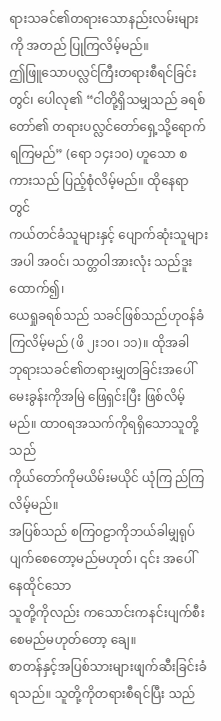ရားသခင်၏တရားသောနည်းလမ်းများကို အတည် ပြုကြလိမ့်မည်။
ဤဖြူသောပလ္လင်ကြီးတရားစီရင်ခြင်းတွင်၊ ပေါလု၏ “ငါတို့ရှိသမျှသည် ခရစ် တော်၏ တရားပလ္လင်တော်ရှေ့သို့ရောက်ရကြမည်” (ရော ၁၄း၁၀) ဟူသော စကားသည် ပြည့်စုံလိမ့်မည်။ ထိုနေရာတွင်
ကယ်တင်ခံသူများနှင့် ပျောက်ဆုံးသူများအပါ အဝင်၊ သတ္တဝါအားလုံး သည်ဒူးထောက်၍၊
ယေရှုခရစ်သည် သခင်ဖြစ်သည်ဟုဝန်ခံကြလိမ့်မည် (ဖိ ၂း၁၀၊ ၁၁)။ ထိုအခါ
ဘုရားသခင်၏တရားမျှတခြင်းအပေါ် မေးခွန်းကိုအမြဲ ဖြေရှင်းပြီး ဖြစ်လိမ့်မည်။ ထာ၀ရအသက်ကိုရရှိသောသူတို့သည်
ကိုယ်တော်ကိုမယိမ်းမယိုင် ယုံကြ ည်ကြလိမ့်မည်။
အပြစ်သည် စကြ၀ဠာကိုဘယ်ခါမျှရုပ်ပျက်စေတော့မည်မဟုတ်၊ ၎င်း အပေါ်နေထိုင်သော
သူတို့ကိုလည်း ကသောင်းကနင်းပျက်စီးစေမည်မဟုတ်တော့ ချေ။
စာတန်နှင့်အပြစ်သားများဖျက်ဆီးခြင်းခံရသည်။ သူတို့ကိုတရားစီရင်ပြီး သည်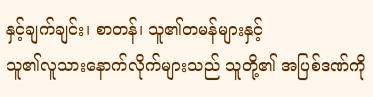နှင့်ချက်ချင်း၊ စာတန်၊ သူ၏တမန်များနှင့်
သူ၏လူသားနောက်လိုက်များသည် သူတို့၏ အပြစ်ဒဏ်ကို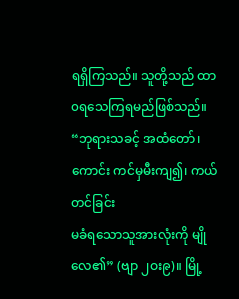ရရှိကြသည်။ သူတို့သည် ထာ၀ရသေကြရမည်ဖြစ်သည်။ “ဘုရားသခင့် အထံတော်၊ ကောင်း ကင်မှမီးကျ၍၊ ကယ်တင်ခြင်း
မခံရသောသူအားလုံးကို မျိုလေ၏” (ဗျာ ၂ဝး၉)။ မြို့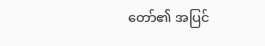တော်၏ အပြင်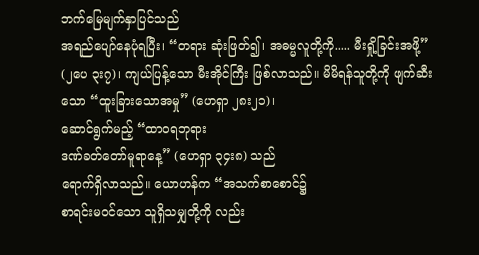ဘက်မြေမျက်နှာပြင်သည်
အရည်ပျော်နေပုံရပြီး၊ “တရား ဆုံးဖြတ်၍၊ အဓမ္မလူတို့ကို..... မီးရှို့ခြင်းအဖို့”
(၂ပေ ၃း၇)၊ ကျယ်ပြန့်သော မီးအိုင်ကြီး ဖြစ်လာသည်။ မိမိရန်သူတို့ကို ဖျက်ဆီးသော “ထူးခြားသောအမှု” (ဟေရှာ ၂၈း၂၁)၊
ဆောင်ရွက်မည့် “ထာ၀ရဘုရား
ဒဏ်ခတ်တော်မူရာနေ့” (ဟေရှာ ၃၄း၈) သည်
ရောက်ရှိလာသည်။ ယောဟန်က “အသက်စာစောင်၌
စာရင်းမဝင်သော သူရှိသမျှတို့ကို လည်း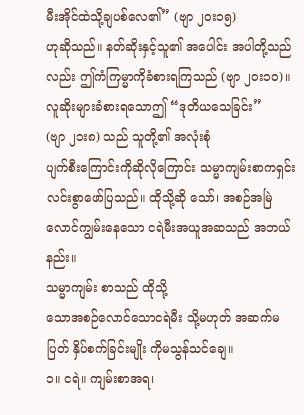မီးအိုင်ထဲသို့ချပစ်လေ၏” (ဗျာ ၂ဝး၁၅)
ဟုဆိုသည်။ နတ်ဆိုးနှင့်သူ၏ အပေါင်း အပါတို့သည်လည်း ဤကံကြမ္မာကိုခံစားရကြသည် (ဗျာ ၂ဝး၁၀)။
လူဆိုးများခံစားရသောဤ “ဒုတိယသေခြင်း”
(ဗျာ ၂၁း၈) သည် သူတို့၏ အလုံးစုံ
ပျက်စီးကြောင်းကိုဆိုလိုကြောင်း သမ္မာကျမ်းစာကရှင်းလင်းစွာဖော်ပြသည်။ ထိုသို့ဆို သော်၊ အစဉ်အမြဲလောင်ကျွမ်းနေသော ငရဲမီးအယူအဆသည် အဘယ်နည်း။
သမ္မာကျမ်း စာသည် ထိုသို့
သောအစဉ်လောင်သောငရဲမီး သို့မဟုတ် အဆက်မပြတ် နှိပ်စက်ခြင်းမျိုး ကိုမသွန်သင်ချေ။
၁။ ငရဲ။ ကျမ်းစာအရ၊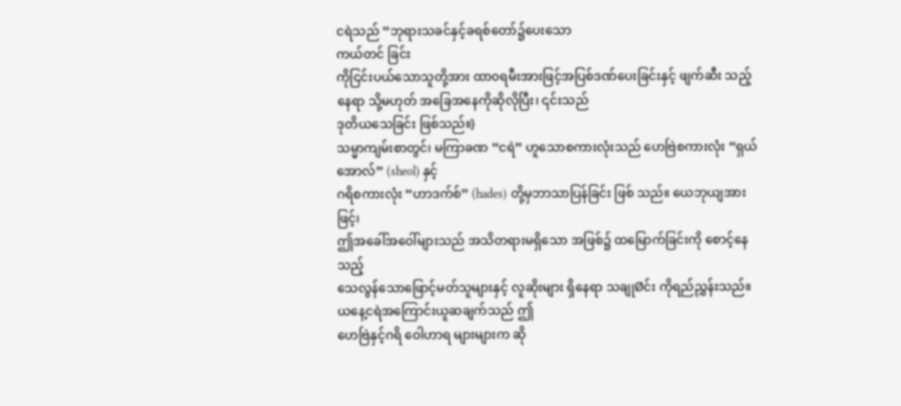ငရဲသည် “ဘုရားသခင်နှင့်ခရစ်တော်၌ပေးသော
ကယ်တင် ခြင်း
ကိုငြင်းပယ်သောသူတို့အား ထာ၀ရမီးအားဖြင့်အပြစ်ဒဏ်ပေးခြင်းနှင့် ဖျက်ဆီး သည့်နေရာ သို့မဟုတ် အခြေအနေကိုဆိုလိုပြီး၊ ၎င်းသည်
ဒုတိယသေခြင်း ဖြစ်သည်။}
သမ္မာကျမ်းစာတွင်၊ မကြာခဏ “ငရဲ” ဟူသောစကားလုံးသည် ဟေဗြဲစကားလုံး “ရှယ်အောလ်” (sheol) နှင့်
ဂရိစကားလုံး “ဟာဒက်စ်” (hades) တို့မှဘာသာပြန်ခြင်း ဖြစ် သည်။ ယေဘုယျအားဖြင့်၊
ဤအခေါ်အဝေါ်များသည် အသိတရားမရှိသော အဖြစ်၌ ထမြောက်ခြင်းကို စောင့်နေသည့်
သေလွန်သောဖြောင့်မတ်သူများနှင့် လူဆိုးများ ရှိနေရာ သချုØင်း ကိုရည်ညွှန်းသည်။ ယနေ့ငရဲအကြောင်းယူဆချက်သည် ဤ
ဟေဗြဲနှင့်ဂရိ ဝေါဟာရ များများက ဆို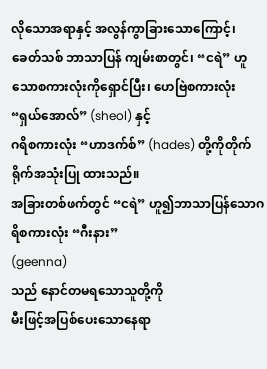လိုသောအရာနှင့် အလွန်ကွာခြားသောကြောင့်၊
ခေတ်သစ် ဘာသာပြန် ကျမ်းစာတွင်၊ “ငရဲ” ဟူသောစကားလုံးကိုရှောင်ပြီး၊ ဟေဗြဲစကားလုံး “ရှယ်အောလ်” (sheol) နှင့်
ဂရိစကားလုံး “ဟာဒက်စ်” (hades) တို့ကိုတိုက်ရိုက်အသုံးပြု ထားသည်။
အခြားတစ်ဖက်တွင် “ငရဲ” ဟူ၍ဘာသာပြန်သောဂရိစကားလုံး “ဂီးနား”
(geenna)
သည် နောင်တမရသောသူတို့ကို
မီးဖြင့်အပြစ်ပေးသောနေရာ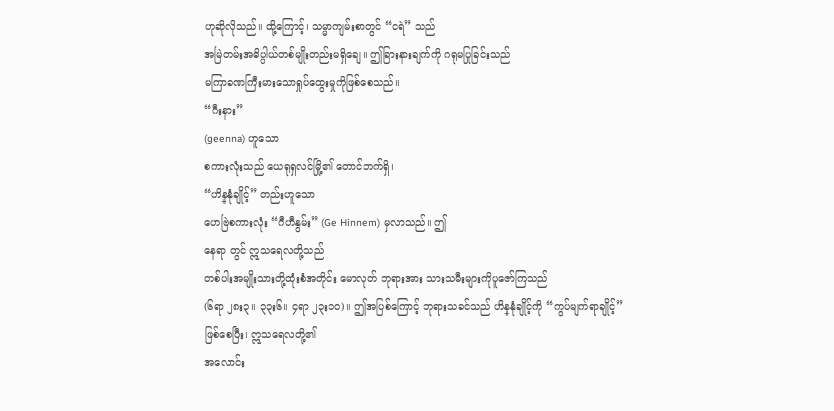ဟုဆိုလိုသည်။ ထို့ကြောင့်၊ သမ္မာကျမ်းစာတွင် “ငရဲ” သည်
အမြဲတမ်းအဓိပ္ပါယ်တစ်မျိုးတည်းမရှိချေ။ ဤခြားနားချက်ကို ဂရုမပြုခြင်းသည်
မကြာခဏကြီးမားသောရှုပ်ထွေးမှုကိုဖြစ်စေသည်။
“ဂီးနား”
(geenna) ဟူသော
စကားလုံးသည် ယေရုရှလင်မြို့၏ တောင်ဘက်ရှိ၊
“ဟိန္နုံချိုင့်” တည်းဟူသော
ဟေဗြဲစကားလုံး “ဂီဟီနွမ်း” (Ge Hinnem) မှလာသည်။ ဤ
နေရာ တွင် ဣသရေလတို့သည်
တစ်ပါးအမျိုးသားတို့ထုံးစံအတိုင်း မောလုတ် ဘုရားအား သားသမီးများကိုပူဇော်ကြသည်
(၆ရာ ၂၈း၃။ ၃၃း၆။ ၄ရာ ၂၃း၁၀)။ ဤအပြစ်ကြောင့် ဘုရားသခင်သည် ဟိန္နုံချိုင့်ကို “ကွပ်မျက်ရာချိုင့်”
ဖြစ်စေပြီး၊ ဣသရေလတို့၏
အလောင်း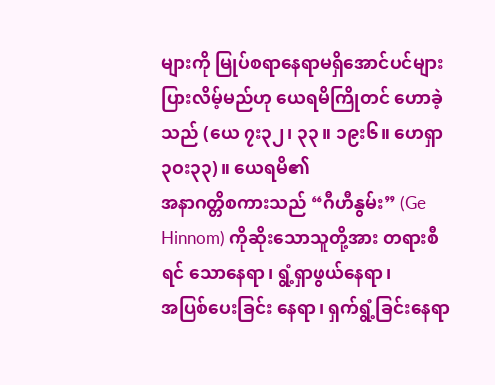များကို မြုပ်စရာနေရာမရှိအောင်ပင်များပြားလိမ့်မည်ဟု ယေရမိကြိုတင် ဟောခဲ့သည် (ယေ ၇း၃၂၊ ၃၃။ ၁၉း၆။ ဟေရှာ ၃ဝး၃၃)။ ယေရမိ၏
အနာဂတ္တိစကားသည် “ဂီဟီနွမ်း” (Ge Hinnom) ကိုဆိုးသောသူတို့အား တရားစီရင် သောနေရာ၊ ရွံ့ရှာဖွယ်နေရာ၊
အပြစ်ပေးခြင်း နေရာ၊ ရှက်ရွံ့ခြင်းနေရာ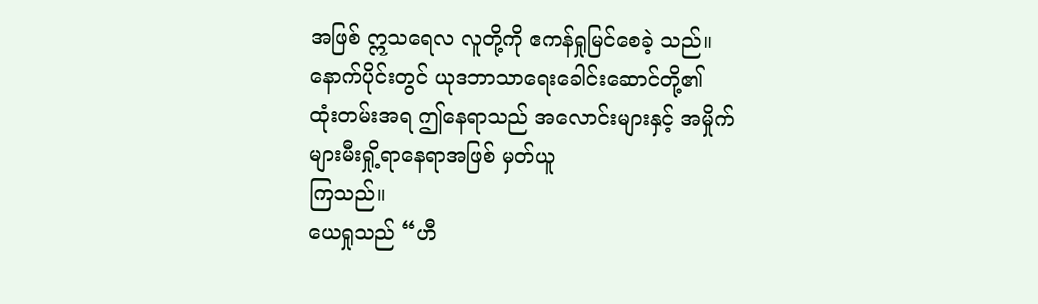အဖြစ် ဣသရေလ လူတို့ကို ဧကန်ရှုမြင်စေခဲ့ သည်။ နောက်ပိုင်းတွင် ယုဒဘာသာရေးခေါင်းဆောင်တို့၏
ထုံးတမ်းအရ ဤနေရာသည် အလောင်းများနှင့် အမှိုက် များမီးရှို့ရာနေရာအဖြစ် မှတ်ယူ
ကြသည်။
ယေရှုသည် “ဟီ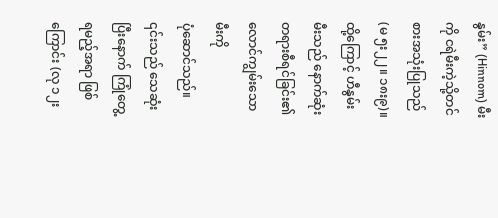နွမ်း” (Hinnom) မီးကို ငရဲမီးကဲ့သို့တင်စားအသုံးပြုသည် (မ ၅း၂၂။ ၁၈း၉)။
ထို့ကြောင့် ဟီနွမ်းမီးသည် နောက်ဆုံးတရားစီရင်ခြင်း၏ လောင်ကျွမ်းသော မီးကို
ပုံဆောင်သည်။ ၎င်းသည် သေဆုံးပြီးနောက် ကြုံတွေ့ရမည့်အရာ ဖြစ်ကြောင်း (လု ၁၂း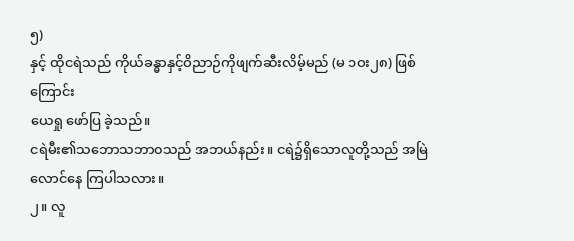၅)
နှင့် ထိုငရဲသည် ကိုယ်ခန္ဓာနှင့်ဝိညာဉ်ကိုဖျက်ဆီးလိမ့်မည် (မ ၁ဝး၂၈) ဖြစ်ကြောင်း
ယေရှု ဖော်ပြ ခဲ့သည်။
ငရဲမီး၏သဘောသဘာ၀သည် အဘယ်နည်း။ ငရဲ၌ရှိသောလူတို့သည် အမြဲ
လောင်နေ ကြပါသလား။
၂။ လူ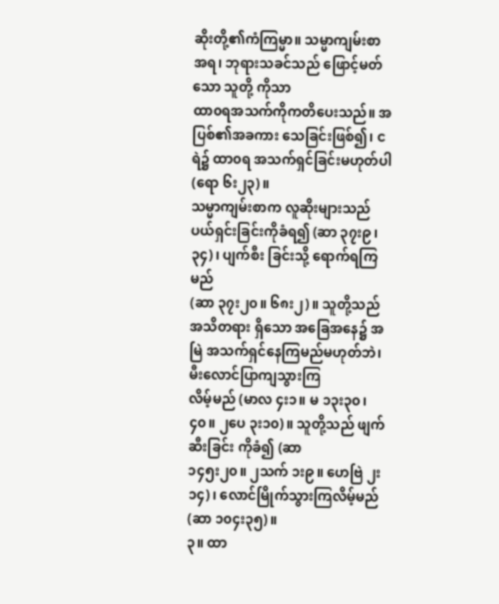ဆိုးတို့၏ကံကြမ္မာ။ သမ္မာကျမ်းစာအရ၊ ဘုရားသခင်သည် ဖြောင့်မတ်သော သူတို့ ကိုသာ
ထာ၀ရအသက်ကိုကတိပေးသည်။ အပြစ်၏အခကား သေခြင်းဖြစ်၍၊ ငရဲ၌ ထာ၀ရ အသက်ရှင်ခြင်းမဟုတ်ပါ
(ရော ၆း၂၃)။
သမ္မာကျမ်းစာက လူဆိုးများသည်ပယ်ရှင်းခြင်းကိုခံရ၍ (ဆာ ၃၇း၉၊
၃၄)၊ ပျက်စီး ခြင်းသို့ ရောက်ရကြမည်
(ဆာ ၃၇း၂၀။ ၆၈း၂)။ သူတို့သည် အသိတရား ရှိသော အခြေအနေ၌ အမြဲ အသက်ရှင်နေကြမည်မဟုတ်ဘဲ၊ မီးလောင်ပြာကျသွားကြ
လိမ့်မည် (မာလ ၄း၁။ မ ၁၃း၃၀၊ ၄၀။ ၂ပေ ၃း၁၀)။ သူတို့သည် ဖျက်ဆီးခြင်း ကိုခံ၍ (ဆာ
၁၄၅း၂၀။ ၂သက် ၁း၉။ ဟေဗြဲ ၂း၁၄)၊ လောင်မြိုက်သွားကြလိမ့်မည် (ဆာ ၁၀၄း၃၅)။
၃။ ထာ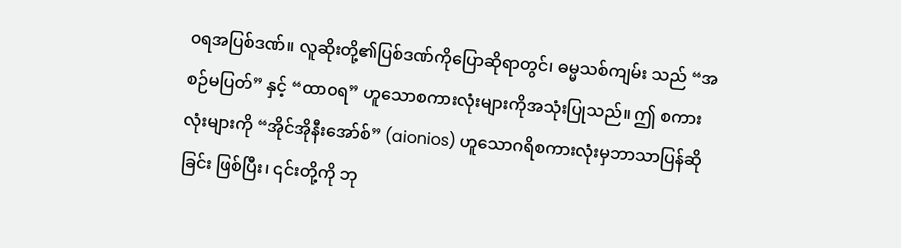၀ရအပြစ်ဒဏ်။ လူဆိုးတို့၏ပြစ်ဒဏ်ကိုပြောဆိုရာတွင်၊ ဓမ္မသစ်ကျမ်း သည် “အစဉ်မပြတ်” နှင့် “ထာ၀ရ” ဟူသောစကားလုံးများကိုအသုံးပြုသည်။ ဤ စကားလုံးများကို “အိုင်အိုနီးအော်စ်” (aionios) ဟူသောဂရိစကားလုံးမှဘာသာပြန်ဆို ခြင်း ဖြစ်ပြီး၊ ၎င်းတို့ကို ဘု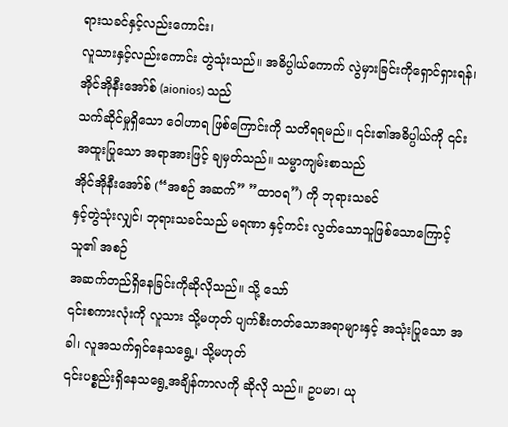ရားသခင်နှင့်လည်းကောင်း၊
လူသားနှင့်လည်းကောင်း တွဲသုံးသည်။ အဓိပ္ပါယ်ကောက် လွဲမှားခြင်းကိုရှောင်ရှားရန်၊
အိုင်အိုနီးအော်စ် (aionios) သည်
သက်ဆိုင်မှုရှိသော ဝေါဟာရ ဖြစ်ကြောင်းကို သတိရရမည်။ ၎င်း၏အဓိပ္ပါယ်ကို ၎င်း အထူးပြုသော အရာအားဖြင့် ချမှတ်သည်။ သမ္မာကျမ်းစာသည်
အိုင်အိုနီးအော်စ် (“အစဉ် အဆက်” ”ထာ၀ရ”) ကို ဘုရားသခင်
နှင့်တွဲသုံးလျှင်၊ ဘုရားသခင်သည် မရဏာ နှင့်ကင်း လွတ်သောသူဖြစ်သောကြောင့် သူ၏ အစဉ်
အဆက်တည်ရှိနေခြင်းကိုဆိုလိုသည်။ သို့ သော်
၎င်းစကားလုံးကို လူသား သို့မဟုတ် ပျက်စီးတတ်သောအရာများနှင့် အသုံးပြုသော အခါ၊ လူအသက်ရှင်နေသရွေ့၊ သို့မဟုတ်
၎င်းပစ္စည်းရှိနေသရွေ့အချိန်ကာလကို ဆိုလို သည်။ ဥပမာ၊ ယု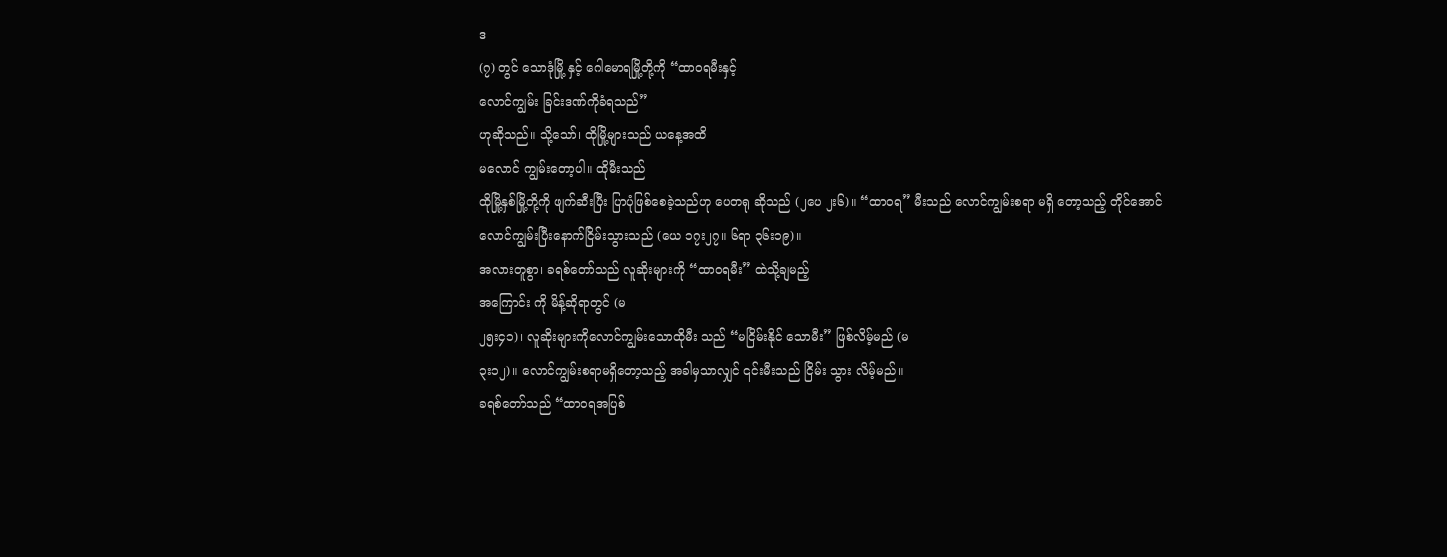ဒ
(၇) တွင် သောဒုံမြို့ နှင့် ဂေါမောရမြို့တို့ကို “ထာ၀ရမီးနှင့်
လောင်ကျွမ်း ခြင်းဒဏ်ကိုခံရသည်”
ဟုဆိုသည်။ သို့သော်၊ ထိုမြို့များသည် ယနေ့အထိ
မလောင် ကျွမ်းတော့ပါ။ ထိုမီးသည်
ထိုမြို့နှစ်မြို့တို့ကို ဖျက်ဆီးပြီး ပြာပုံဖြစ်စေခဲ့သည်ဟု ပေတရု ဆိုသည် (၂ပေ ၂း၆)။ “ထာ၀ရ” မီးသည် လောင်ကျွမ်းစရာ မရှိ တော့သည့် တိုင်အောင်
လောင်ကျွမ်းပြီးနောက်ငြိမ်းသွားသည် (ယေ ၁၇း၂၇။ ၆ရာ ၃၆း၁၉)။
အလားတူစွာ၊ ခရစ်တော်သည် လူဆိုးများကို “ထာ၀ရမီး” ထဲသို့ချမည့်
အကြောင်း ကို မိန့်ဆိုရာတွင် (မ
၂၅း၄၁)၊ လူဆိုးများကိုလောင်ကျွမ်းသောထိုမီး သည် “မငြိမ်းနိုင် သောမီး” ဖြစ်လိမ့်မည် (မ
၃း၁၂)။ လောင်ကျွမ်းစရာမရှိတော့သည့် အခါမှသာလျှင် ၎င်းမီးသည် ငြိမ်း သွား လိမ့်မည်။
ခရစ်တော်သည် “ထာ၀ရအပြစ်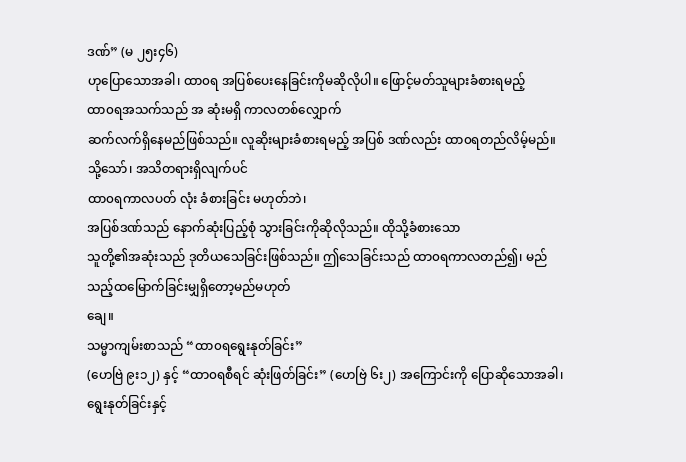ဒဏ်” (မ ၂၅း၄၆)
ဟုပြောသောအခါ၊ ထာ၀ရ အပြစ်ပေးနေခြင်းကိုမဆိုလိုပါ။ ဖြောင့်မတ်သူများခံစားရမည့်
ထာ၀ရအသက်သည် အ ဆုံးမရှိ ကာလတစ်လျှောက်
ဆက်လက်ရှိနေမည်ဖြစ်သည်။ လူဆိုးများခံစားရမည့် အပြစ် ဒဏ်လည်း ထာ၀ရတည်လိမ့်မည်။ သို့သော်၊ အသိတရားရှိလျက်ပင်
ထာ၀ရကာလပတ် လုံး ခံစားခြင်း မဟုတ်ဘဲ၊
အပြစ်ဒဏ်သည် နောက်ဆုံးပြည့်စုံ သွားခြင်းကိုဆိုလိုသည်။ ထိုသို့ခံစားသော
သူတို့၏အဆုံးသည် ဒုတိယသေခြင်းဖြစ်သည်။ ဤသေခြင်းသည် ထာ၀ရကာလတည်၍၊ မည်သည့်ထမြောက်ခြင်းမျှရှိတော့မည်မဟုတ်
ချေ။
သမ္မာကျမ်းစာသည် “ထာ၀ရရွေးနုတ်ခြင်း”
(ဟေဗြဲ ၉း၁၂) နှင့် “ထာ၀ရစီရင် ဆုံးဖြတ်ခြင်း” (ဟေဗြဲ ၆း၂) အကြောင်းကို ပြောဆိုသောအခါ၊ ရွေးနုတ်ခြင်းနှင့်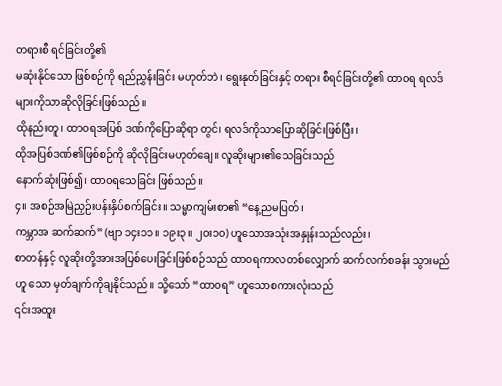တရားစီ ရင်ခြင်းတို့၏
မဆုံးနိုင်သော ဖြစ်စဉ်ကို ရည်ညွှန်းခြင်း မဟုတ်ဘဲ၊ ရွေးနုတ်ခြင်းနှင့် တရား စီရင်ခြင်းတို့၏ ထာ၀ရ ရလဒ်များကိုသာဆိုလိုခြင်းဖြစ်သည်။
ထိုနည်းတူ၊ ထာ၀ရအပြစ် ဒဏ်ကိုပြောဆိုရာ တွင်၊ ရလဒ်ကိုသာပြောဆိုခြင်းဖြစ်ပြီး၊
ထိုအပြစ်ဒဏ်၏ဖြစ်စဉ်ကို ဆိုလိုခြင်းမဟုတ်ချေ။ လူဆိုးများ၏သေခြင်းသည်
နောက်ဆုံးဖြစ်၍၊ ထာ၀ရသေခြင်း ဖြစ်သည်။
၄။ အစဉ်အမြဲညှဉ်းပန်းနှိပ်စက်ခြင်း။ သမ္မာကျမ်းစာ၏ “နေ့ညမပြတ်၊
ကမ္ဘာအ ဆက်ဆက်” (ဗျာ ၁၄း၁၁။ ၁၉း၃။ ၂ဝး၁၀) ဟူသောအသုံးအနှုန်းသည်လည်း၊
စာတန်နှင့် လူဆိုးတို့အားအပြစ်ပေးခြင်းဖြစ်စဉ်သည် ထာ၀ရကာလတစ်လျှောက် ဆက်လက်စခန်း သွားမည်ဟူ သော မှတ်ချက်ကိုချနိုင်သည်။ သို့သော် “ထာ၀ရ” ဟူသောစကားလုံးသည်
၎င်းအထူး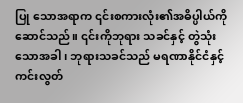ပြု သောအရာက ၎င်းစကားလုံး၏အဓိပ္ပါယ်ကိုဆောင်သည်။ ၎င်းကိုဘုရား သခင်နှင့် တွဲသုံး သောအခါ၊ ဘုရားသခင်သည် မရဏာနိုင်ငံနှင့်
ကင်းလွတ်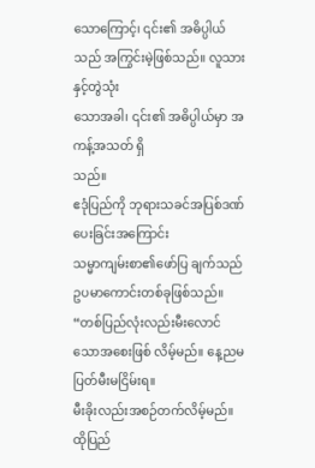သောကြောင့်၊ ၎င်း၏ အဓိပ္ပါယ်သည် အကြွင်းမဲ့ဖြစ်သည်။ လူသားနှင့်တွဲသုံး
သောအခါ၊ ၎င်း၏ အဓိပ္ပါယ်မှာ အကန့်အသတ် ရှိ
သည်။
ဧဒုံပြည်ကို ဘုရားသခင်အပြစ်ဒဏ်ပေးခြင်းအကြောင်း
သမ္မာကျမ်းစာ၏ဖော်ပြ ချက်သည် ဥပမာကောင်းတစ်ခုဖြစ်သည်။ “တစ်ပြည်လုံးလည်းမီးလောင်သောအစေးဖြစ် လိမ့်မည်။ နေ့ညမပြတ်မီးမငြိမ်းရ။
မီးခိုးလည်းအစဉ်တက်လိမ့်မည်။ ထိုပြည်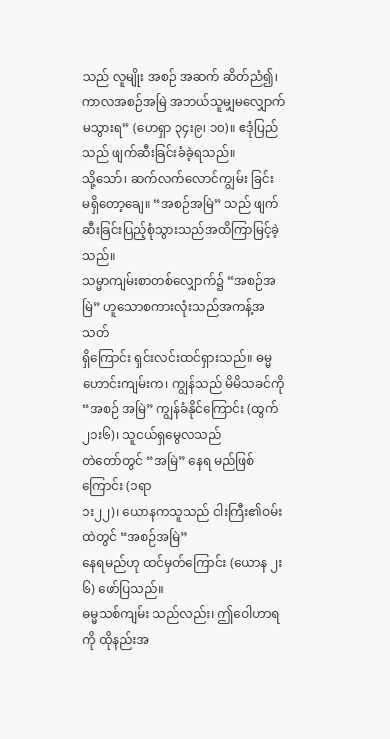သည် လူမျိုး အစဉ် အဆက် ဆိတ်ညံ၍၊ ကာလအစဉ်အမြဲ အဘယ်သူမျှမလျှောက်မသွားရ” (ဟေရှာ ၃၄း၉၊ ၁၀)။ ဧဒုံပြည်သည် ဖျက်ဆီးခြင်းခံခဲ့ရသည်။
သို့သော်၊ ဆက်လက်လောင်ကျွမ်း ခြင်း
မရှိတော့ချေ။ “အစဉ်အမြဲ” သည် ဖျက်ဆီးခြင်းပြည့်စုံသွားသည်အထိကြာမြင့်ခဲ့ သည်။
သမ္မာကျမ်းစာတစ်လျှောက်၌ “အစဉ်အမြဲ” ဟူသောစကားလုံးသည်အကန့်အသတ်
ရှိကြောင်း ရှင်းလင်းထင်ရှားသည်။ ဓမ္မဟောင်းကျမ်းက၊ ကျွန်သည် မိမိသခင်ကို “အစဉ် အမြဲ” ကျွန်ခံနိုင်ကြောင်း (ထွက် ၂၁း၆)၊ သူငယ်ရှမွေလသည်
တဲတော်တွင် “အမြဲ” နေရ မည်ဖြစ်ကြောင်း (၁ရာ
၁း၂၂)၊ ယောနကသူသည် ငါးကြီး၏ဝမ်းထဲတွင် “အစဉ်အမြဲ”
နေရမည်ဟု ထင်မှတ်ကြောင်း (ယောန ၂း၆) ဖော်ပြသည်။
ဓမ္မသစ်ကျမ်း သည်လည်း၊ ဤဝေါဟာရကို ထိုနည်းအ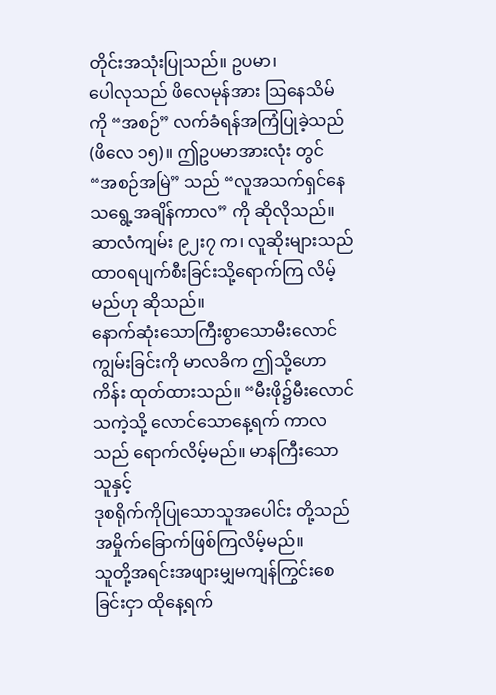တိုင်းအသုံးပြုသည်။ ဥပမာ၊
ပေါလုသည် ဖိလေမုန်အား ဩနေသိမ်ကို “အစဉ်” လက်ခံရန်အကြံပြုခဲ့သည် (ဖိလေ ၁၅)။ ဤဥပမာအားလုံး တွင် “အစဉ်အမြဲ” သည် “လူအသက်ရှင်နေသရွေ့အချိန်ကာလ” ကို ဆိုလိုသည်။
ဆာလံကျမ်း ၉၂း၇ က၊ လူဆိုးများသည်
ထာ၀ရပျက်စီးခြင်းသို့ရောက်ကြ လိမ့်မည်ဟု ဆိုသည်။
နောက်ဆုံးသောကြီးစွာသောမီးလောင်ကျွမ်းခြင်းကို မာလခိက ဤသို့ဟောကိန်း ထုတ်ထားသည်။ “မီးဖို၌မီးလောင်သကဲ့သို့ လောင်သောနေ့ရက် ကာလ သည် ရောက်လိမ့်မည်။ မာနကြီးသောသူနှင့်
ဒုစရိုက်ကိုပြုသောသူအပေါင်း တို့သည် အမှိုက်ခြောက်ဖြစ်ကြလိမ့်မည်။
သူတို့အရင်းအဖျားမျှမကျန်ကြွင်းစေခြင်းငှာ ထိုနေ့ရက်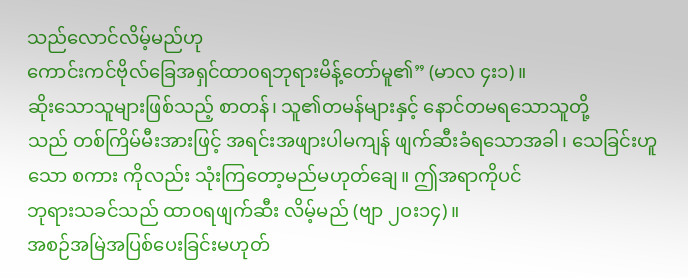သည်လောင်လိမ့်မည်ဟု
ကောင်းကင်ဗိုလ်ခြေအရှင်ထာ၀ရဘုရားမိန့်တော်မူ၏” (မာလ ၄း၁)။
ဆိုးသောသူများဖြစ်သည့် စာတန်၊ သူ၏တမန်များနှင့် နောင်တမရသောသူတို့
သည် တစ်ကြိမ်မီးအားဖြင့် အရင်းအဖျားပါမကျန် ဖျက်ဆီးခံရသောအခါ၊ သေခြင်းဟူ သော စကား ကိုလည်း သုံးကြတော့မည်မဟုတ်ချေ။ ဤအရာကိုပင်
ဘုရားသခင်သည် ထာ၀ရဖျက်ဆီး လိမ့်မည် (ဗျာ ၂ဝး၁၄)။
အစဉ်အမြဲအပြစ်ပေးခြင်းမဟုတ်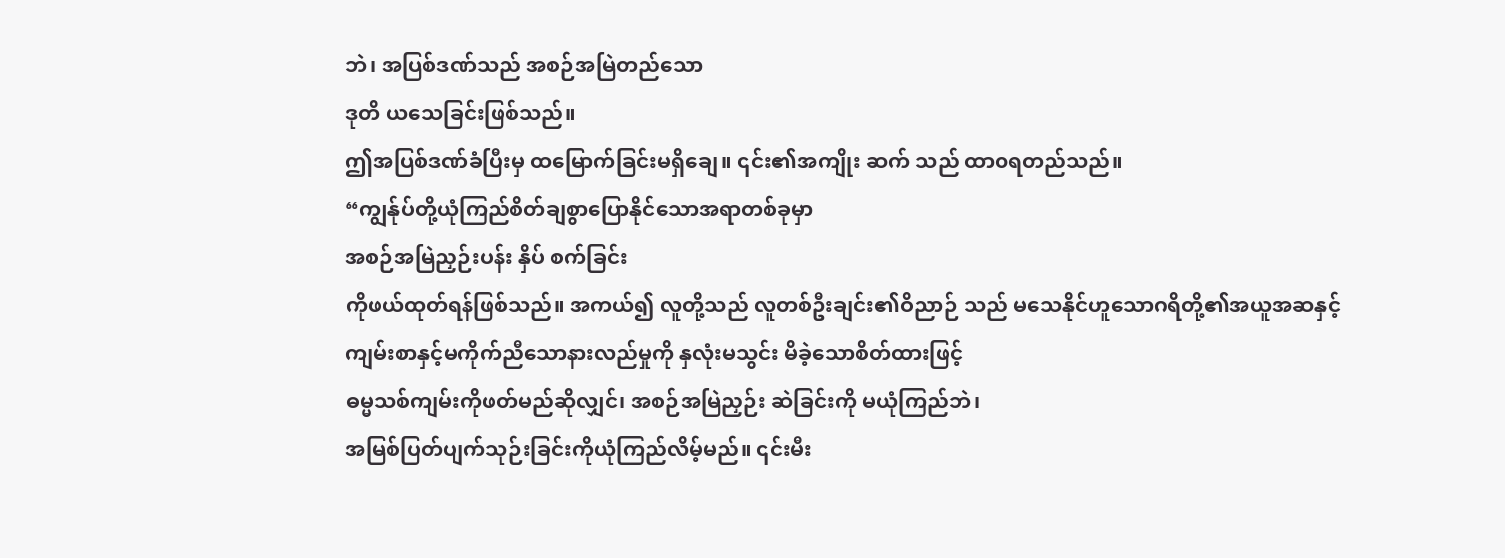ဘဲ၊ အပြစ်ဒဏ်သည် အစဉ်အမြဲတည်သော
ဒုတိ ယသေခြင်းဖြစ်သည်။
ဤအပြစ်ဒဏ်ခံပြီးမှ ထမြောက်ခြင်းမရှိချေ။ ၎င်း၏အကျိုး ဆက် သည် ထာ၀ရတည်သည်။
“ကျွန်ုပ်တို့ယုံကြည်စိတ်ချစွာပြောနိုင်သောအရာတစ်ခုမှာ
အစဉ်အမြဲညှဉ်းပန်း နှိပ် စက်ခြင်း
ကိုဖယ်ထုတ်ရန်ဖြစ်သည်။ အကယ်၍ လူတို့သည် လူတစ်ဦးချင်း၏ဝိညာဉ် သည် မသေနိုင်ဟူသောဂရိတို့၏အယူအဆနှင့်
ကျမ်းစာနှင့်မကိုက်ညီသောနားလည်မှုကို နှလုံးမသွင်း မိခဲ့သောစိတ်ထားဖြင့်
ဓမ္မသစ်ကျမ်းကိုဖတ်မည်ဆိုလျှင်၊ အစဉ်အမြဲညှဉ်း ဆဲခြင်းကို မယုံကြည်ဘဲ၊
အမြစ်ပြတ်ပျက်သုဉ်းခြင်းကိုယုံကြည်လိမ့်မည်။ ၎င်းမီး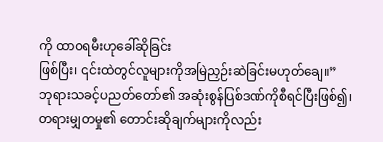ကို ထာ၀ရမီးဟုခေါ်ဆိုခြင်း
ဖြစ်ပြီး၊ ၎င်းထဲတွင်လူများကိုအမြဲညှဉ်းဆဲခြင်းမဟုတ်ချေ။”
ဘုရားသခင့်ပညတ်တော်၏ အဆုံးစွန်ပြစ်ဒဏ်ကိုစီရင်ပြီးဖြစ်၍၊
တရားမျှတမှု၏ တောင်းဆိုချက်များကိုလည်း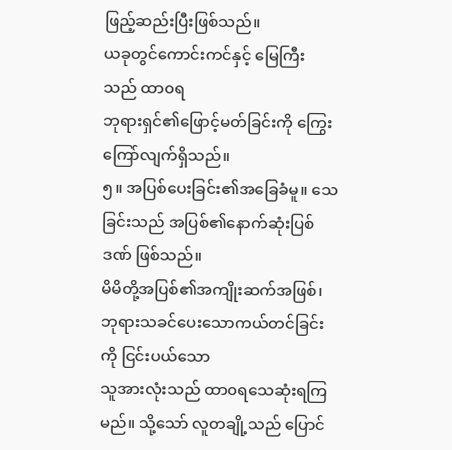ဖြည့်ဆည်းပြီးဖြစ်သည်။
ယခုတွင်ကောင်းကင်နှင့် မြေကြီး သည် ထာ၀ရ
ဘုရားရှင်၏ဖြောင့်မတ်ခြင်းကို ကြွေးကြော်လျက်ရှိသည်။
၅။ အပြစ်ပေးခြင်း၏အခြေခံမူ။ သေခြင်းသည် အပြစ်၏နောက်ဆုံးပြစ်ဒဏ် ဖြစ်သည်။
မိမိတို့အပြစ်၏အကျိုးဆက်အဖြစ်၊ ဘုရားသခင်ပေးသောကယ်တင်ခြင်းကို ငြင်းပယ်သော
သူအားလုံးသည် ထာ၀ရသေဆုံးရကြမည်။ သို့သော် လူတချို့သည် ပြောင်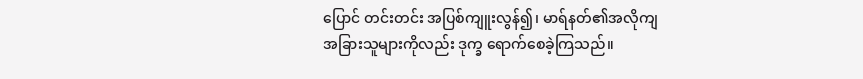ပြောင် တင်းတင်း အပြစ်ကျူးလွန်၍၊ မာရ်နတ်၏အလိုကျ
အခြားသူများကိုလည်း ဒုက္ခ ရောက်စေခဲ့ကြသည်။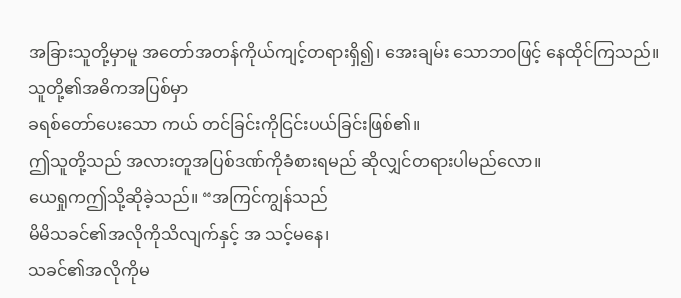အခြားသူတို့မှာမူ အတော်အတန်ကိုယ်ကျင့်တရားရှိ၍၊ အေးချမ်း သောဘ၀ဖြင့် နေထိုင်ကြသည်။ သူတို့၏အဓိကအပြစ်မှာ
ခရစ်တော်ပေးသော ကယ် တင်ခြင်းကိုငြင်းပယ်ခြင်းဖြစ်၏။
ဤသူတို့သည် အလားတူအပြစ်ဒဏ်ကိုခံစားရမည် ဆိုလျှင်တရားပါမည်လော။
ယေရှုကဤသို့ဆိုခဲ့သည်။ “အကြင်ကျွန်သည်
မိမိသခင်၏အလိုကိုသိလျက်နှင့် အ သင့်မနေ၊
သခင်၏အလိုကိုမ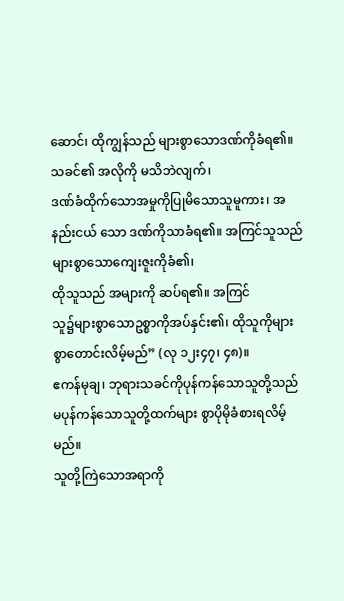ဆောင်၊ ထိုကျွန်သည် များစွာသောဒဏ်ကိုခံရ၏။ သခင်၏ အလိုကို မသိဘဲလျက်၊
ဒဏ်ခံထိုက်သောအမှုကိုပြုမိသောသူမူကား၊ အနည်းငယ် သော ဒဏ်ကိုသာခံရ၏။ အကြင်သူသည် များစွာသောကျေးဇူးကိုခံ၏၊
ထိုသူသည် အများကို ဆပ်ရ၏။ အကြင်
သူ၌များစွာသောဥစ္စာကိုအပ်နှင်း၏၊ ထိုသူကိုများစွာတောင်းလိမ့်မည်” (လု ၁၂း၄၇၊ ၄၈)။
ဧကန်မုချ၊ ဘုရားသခင်ကိုပုန်ကန်သောသူတို့သည်
မပုန်ကန်သောသူတို့ထက်များ စွာပိုမိုခံစားရလိမ့်မည်။
သူတို့ကြဲသောအရာကို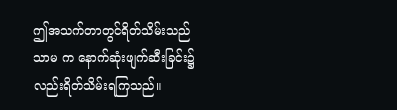ဤအသက်တာတွင်ရိတ်သိမ်းသည် သာမ က နောက်ဆုံးဖျက်ဆီးခြင်း၌လည်းရိတ်သိမ်းရကြသည်။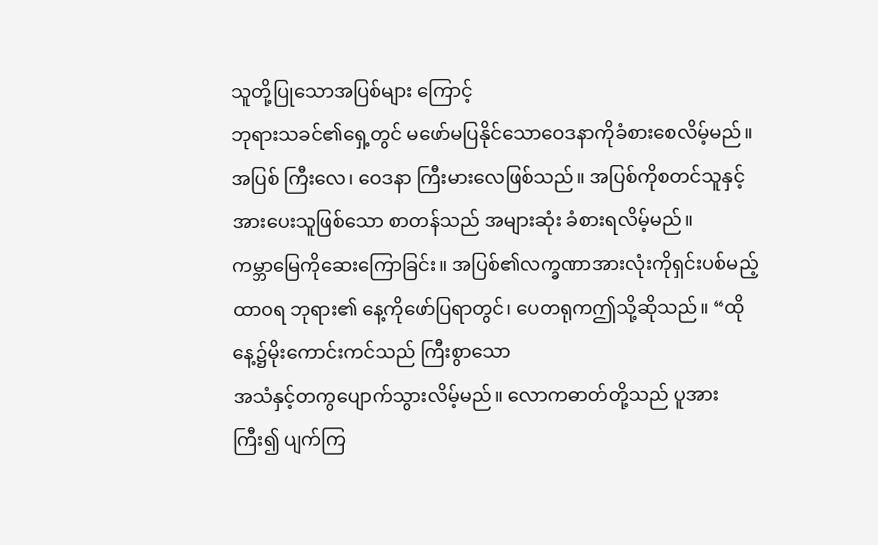သူတို့ပြုသောအပြစ်များ ကြောင့်
ဘုရားသခင်၏ရှေ့တွင် မဖော်မပြနိုင်သောဝေဒနာကိုခံစားစေလိမ့်မည်။ အပြစ် ကြီးလေ၊ ဝေဒနာ ကြီးမားလေဖြစ်သည်။ အပြစ်ကိုစတင်သူနှင့်
အားပေးသူဖြစ်သော စာတန်သည် အများဆုံး ခံစားရလိမ့်မည်။
ကမ္ဘာမြေကိုဆေးကြောခြင်း။ အပြစ်၏လက္ခဏာအားလုံးကိုရှင်းပစ်မည့် ထာ၀ရ ဘုရား၏ နေ့ကိုဖော်ပြရာတွင်၊ ပေတရုကဤသို့ဆိုသည်။ “ထိုနေ့၌မိုးကောင်းကင်သည် ကြီးစွာသော
အသံနှင့်တကွပျောက်သွားလိမ့်မည်။ လောကဓာတ်တို့သည် ပူအားကြီး၍ ပျက်ကြ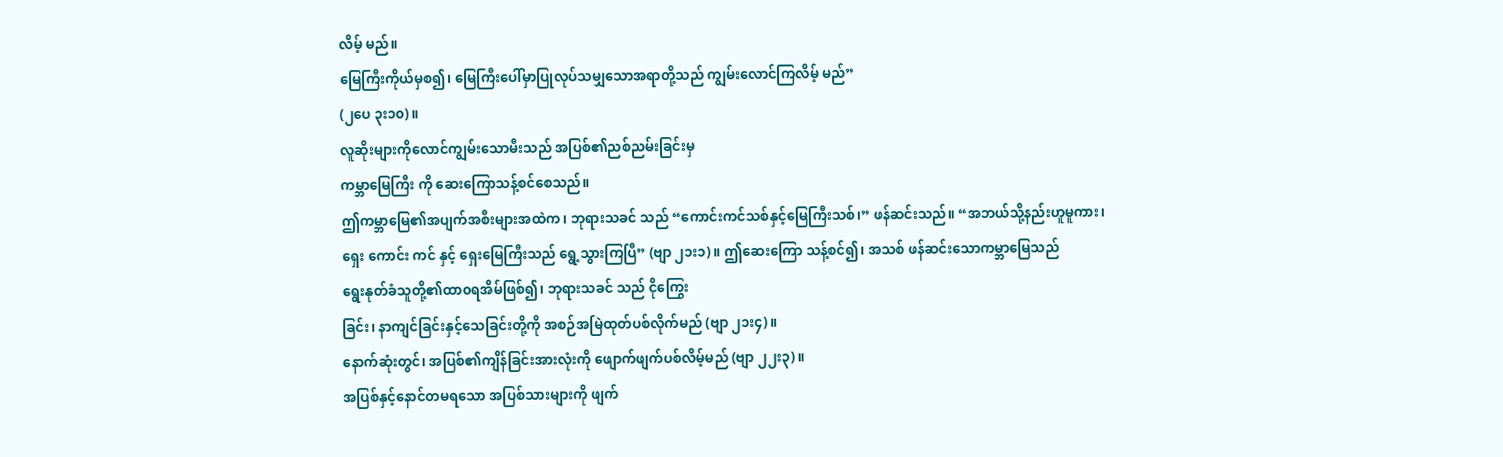လိမ့် မည်။
မြေကြီးကိုယ်မှစ၍၊ မြေကြီးပေါ်မှာပြုလုပ်သမျှသောအရာတို့သည် ကျွမ်းလောင်ကြလိမ့် မည်”
(၂ပေ ၃း၁၀)။
လူဆိုးများကိုလောင်ကျွမ်းသောမီးသည် အပြစ်၏ညစ်ညမ်းခြင်းမှ
ကမ္ဘာမြေကြီး ကို ဆေးကြောသန့်စင်စေသည်။
ဤကမ္ဘာမြေ၏အပျက်အစီးများအထဲက၊ ဘုရားသခင် သည် “ကောင်းကင်သစ်နှင့်မြေကြီးသစ်၊” ဖန်ဆင်းသည်။ “အဘယ်သို့နည်းဟူမူကား၊
ရှေး ကောင်း ကင် နှင့် ရှေးမြေကြီးသည် ရွေ့သွားကြပြီ” (ဗျာ ၂၁း၁)။ ဤဆေးကြော သန့်စင်၍၊ အသစ် ဖန်ဆင်းသောကမ္ဘာမြေသည်
ရွေးနုတ်ခံသူတို့၏ထာ၀ရအိမ်ဖြစ်၍၊ ဘုရားသခင် သည် ငိုကြွေး
ခြင်း၊ နာကျင်ခြင်းနှင့်သေခြင်းတို့ကို အစဉ်အမြဲထုတ်ပစ်လိုက်မည် (ဗျာ ၂၁း၄)။
နောက်ဆုံးတွင်၊ အပြစ်၏ကျိန်ခြင်းအားလုံးကို ဖျောက်ဖျက်ပစ်လိမ့်မည် (ဗျာ ၂၂း၃)။
အပြစ်နှင့်နောင်တမရသော အပြစ်သားများကို ဖျက်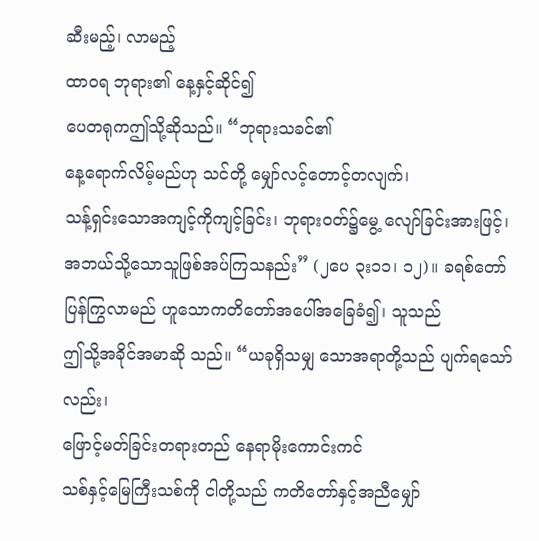ဆီးမည့်၊ လာမည့်
ထာ၀ရ ဘုရား၏ နေ့နှင့်ဆိုင်၍
ပေတရုကဤသို့ဆိုသည်။ “ဘုရားသခင်၏
နေ့ရောက်လိမ့်မည်ဟု သင်တို့ မျှော်လင့်တောင့်တလျက်၊
သန့်ရှင်းသောအကျင့်ကိုကျင့်ခြင်း၊ ဘုရားဝတ်၌မွေ့ လျော်ခြင်းအားဖြင့်၊ အဘယ်သို့သောသူဖြစ်အပ်ကြသနည်း” (၂ပေ ၃း၁၁၊ ၁၂)။ ခရစ်တော် ပြန်ကြွလာမည် ဟူသောကတိတော်အပေါ်အခြေခံ၍၊ သူသည်
ဤသို့အခိုင်အမာဆို သည်။ “ယခုရှိသမျှ သောအရာတို့သည် ပျက်ရသော်လည်း၊
ဖြောင့်မတ်ခြင်းတရားတည် နေရာမိုးကောင်းကင်
သစ်နှင့်မြေကြီးသစ်ကို ငါတို့သည် ကတိတော်နှင့်အညီမျှော်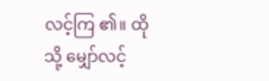လင့်ကြ ၏။ ထိုသို့ မျှော်လင့်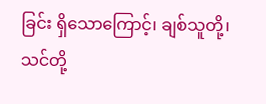ခြင်း ရှိသောကြောင့်၊ ချစ်သူတို့၊
သင်တို့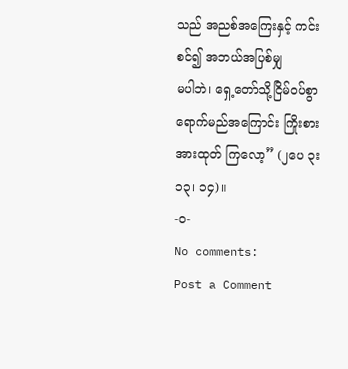သည် အညစ်အကြေးနှင့် ကင်းစင်၍ အဘယ်အပြစ်မျှ
မပါဘဲ၊ ရှေ့တော်သို့ငြိမ်ဝပ်စွာရောက်မည်အကြောင်း ကြိုးစားအားထုတ် ကြလော့” (၂ပေ ၃း၁၃၊ ၁၄)။
-၀-
No comments:
Post a Comment